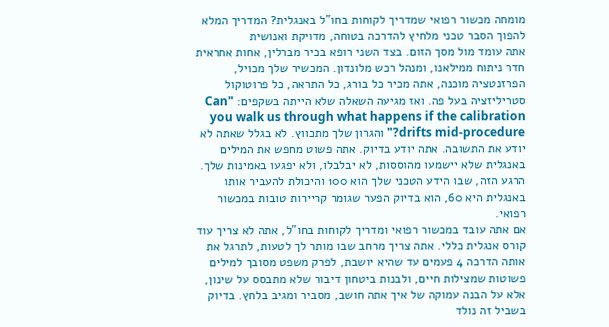מומחה מכשור רפואי שמדריך לקוחות בחו"ל באנגלית? המדריך המלא להפוך הסבר טכני מלחיץ להדרכה בטוחה, מדויקת ואנושית
אתה עומד מול מסך הזום. בצד השני רופא בכיר מברלין, אחות אחראית חדר ניתוח ממילאנו, ומנהל רכש מלונדון. המכשיר שלך מכויל, הפרזנטציה מוכנה, אתה מכיר כל בורג, כל התראה, כל פרוטוקול סטריליזציה בעל פה. ואז מגיעה השאלה שלא הייתה בשקפים: "Can you walk us through what happens if the calibration drifts mid-procedure?" והגרון שלך מתכווץ. לא בגלל שאתה לא יודע את התשובה. אתה יודע בדיוק. אתה פשוט מחפש את המילים באנגלית שלא יישמעו מהוססות, לא יבלבלו, ולא יפגעו באמינות שלך. הרגע הזה, שבו הידע הטכני שלך הוא 100 והיכולת להעביר אותו באנגלית היא 60, הוא בדיוק הפער שגומר קריירות טובות במכשור רפואי.
אם אתה עובד במכשור רפואי ומדריך לקוחות בחו"ל, אתה לא צריך עוד קורס אנגלית כללי. אתה צריך מרחב שבו מותר לך לטעות, לתרגל את אותה הדרכה 4 פעמים עד שהיא יושבת, לפרק משפט מסובך למילים פשוטות שמצילות חיים, ולבנות ביטחון דיבור שלא מתבסס על שינון, אלא על הבנה עמוקה של איך אתה חושב, מסביר ומגיב בלחץ. בדיוק בשביל זה נולד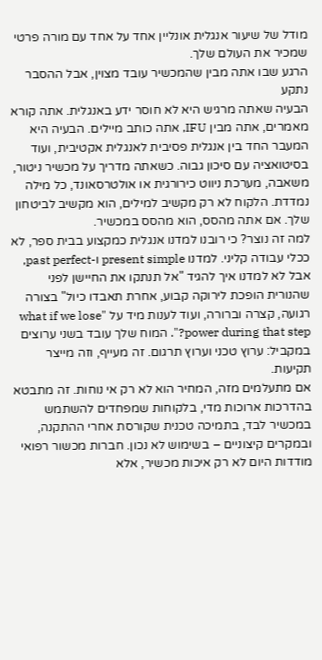מודל של שיעור אנגלית אונליין אחד על אחד עם מורה פרטי שמכיר את העולם שלך.
הרגע שבו אתה מבין שהמכשיר עובד מצוין, אבל ההסבר נתקע
הבעיה שאתה מרגיש היא לא חוסר ידע באנגלית. אתה קורא מאמרים, אתה מבין IFU, אתה כותב מיילים. הבעיה היא המעבר החד בין אנגלית פסיבית לאנגלית אקטיבית, ועוד בסיטואציה עם סיכון גבוה. כשאתה מדריך על מכשיר ניטור, משאבה, מערכת ניווט כירורגית או אולטרסאונד, כל מילה נמדדת. הלקוח לא רק מקשיב למילים, הוא מקשיב לביטחון שלך. אם אתה מהסס, הוא מהסס במכשיר.
למה זה נוצר? כי רובנו למדנו אנגלית כמקצוע בבית ספר, לא ככלי עבודה קליני. למדנו present simple ו-past perfect, אבל לא למדנו איך להגיד "אל תנתקו את החיישן לפני שהנורית הופכת לירוקה קבוע, אחרת תאבדו כיול" בצורה רגועה, קצרה וברורה, ועוד לענות מיד על "what if we lose power during that step?". המוח שלך עובד בשני ערוצים במקביל: ערוץ טכני וערוץ תרגום. זה מעייף, וזה מייצר תקיעות.
אם מתעלמים מזה, המחיר הוא לא רק אי נוחות. זה מתבטא בהדרכות ארוכות מדי, בלקוחות שמפחדים להשתמש במכשיר לבד, בתמיכה טכנית שקורסת אחרי ההתקנה, ובמקרים קיצוניים – בשימוש לא נכון. חברות מכשור רפואי מודדות היום לא רק איכות מכשיר, אלא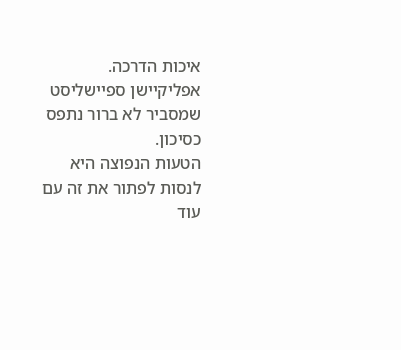איכות הדרכה. אפליקיישן ספיישליסט שמסביר לא ברור נתפס כסיכון.
הטעות הנפוצה היא לנסות לפתור את זה עם עוד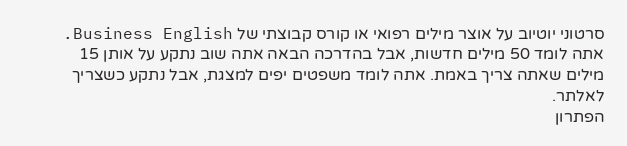סרטוני יוטיוב על אוצר מילים רפואי או קורס קבוצתי של Business English. אתה לומד 50 מילים חדשות, אבל בהדרכה הבאה אתה שוב נתקע על אותן 15 מילים שאתה צריך באמת. אתה לומד משפטים יפים למצגת, אבל נתקע כשצריך לאלתר.
הפתרון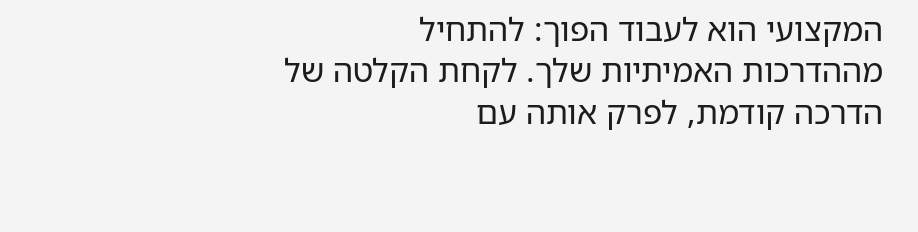המקצועי הוא לעבוד הפוך: להתחיל מההדרכות האמיתיות שלך. לקחת הקלטה של הדרכה קודמת, לפרק אותה עם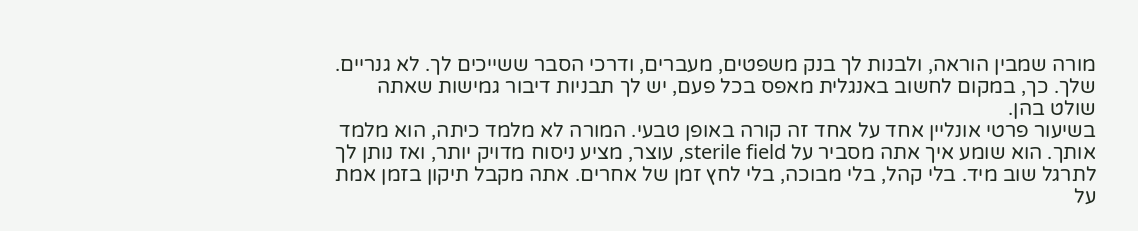מורה שמבין הוראה, ולבנות לך בנק משפטים, מעברים, ודרכי הסבר ששייכים לך. לא גנריים. שלך. כך, במקום לחשוב באנגלית מאפס בכל פעם, יש לך תבניות דיבור גמישות שאתה שולט בהן.
בשיעור פרטי אונליין אחד על אחד זה קורה באופן טבעי. המורה לא מלמד כיתה, הוא מלמד אותך. הוא שומע איך אתה מסביר על sterile field, עוצר, מציע ניסוח מדויק יותר, ואז נותן לך לתרגל שוב מיד. בלי קהל, בלי מבוכה, בלי לחץ זמן של אחרים. אתה מקבל תיקון בזמן אמת על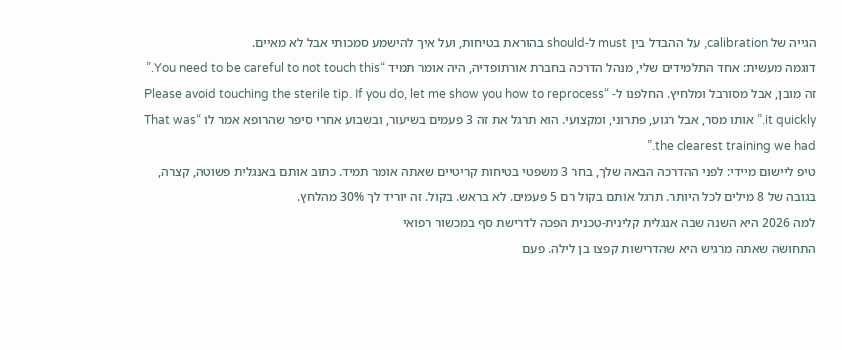הגייה של calibration, על ההבדל בין must ל-should בהוראת בטיחות, ועל איך להישמע סמכותי אבל לא מאיים.
דוגמה מעשית: אחד התלמידים שלי, מנהל הדרכה בחברת אורתופדיה, היה אומר תמיד “You need to be careful to not touch this.” זה מובן, אבל מסורבל ומלחיץ. החלפנו ל- “Please avoid touching the sterile tip. If you do, let me show you how to reprocess it quickly.” אותו מסר, אבל רגוע, פתרוני, ומקצועי. הוא תרגל את זה 3 פעמים בשיעור, ובשבוע אחרי סיפר שהרופא אמר לו “That was the clearest training we had.”
טיפ ליישום מיידי: לפני ההדרכה הבאה שלך, בחר 3 משפטי בטיחות קריטיים שאתה אומר תמיד. כתוב אותם באנגלית פשוטה, קצרה, בגובה של 8 מילים לכל היותר. תרגל אותם בקול רם 5 פעמים. לא בראש. בקול. זה יוריד לך 30% מהלחץ.
למה 2026 היא השנה שבה אנגלית קלינית-טכנית הפכה לדרישת סף במכשור רפואי
התחושה שאתה מרגיש היא שהדרישות קפצו בן לילה. פעם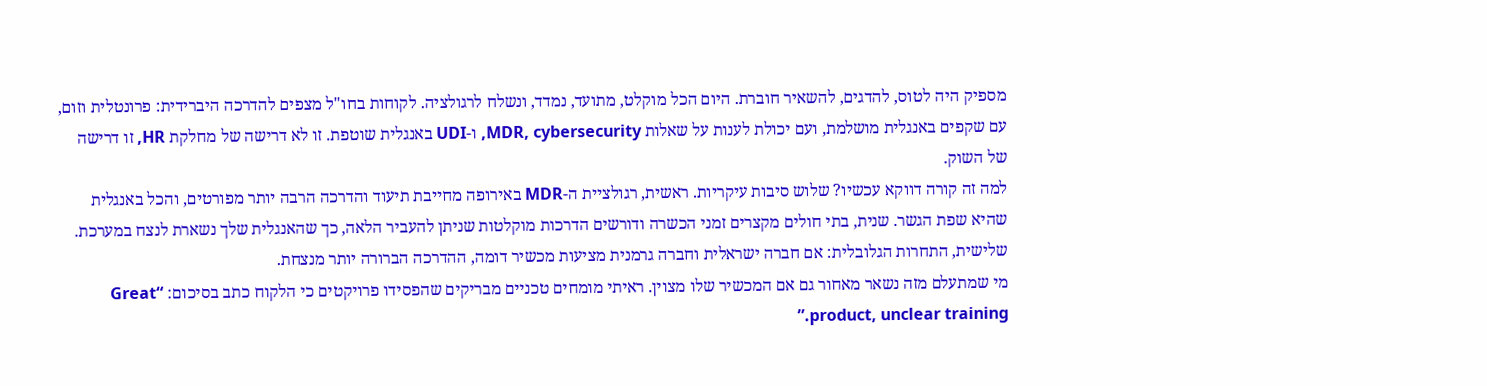מספיק היה לטוס, להדגים, להשאיר חוברת. היום הכל מוקלט, מתועד, נמדד, ונשלח לרגולציה. לקוחות בחו"ל מצפים להדרכה היברידית: פרונטלית וזום, עם שקפים באנגלית מושלמת, ועם יכולת לענות על שאלות MDR, cybersecurity, ו-UDI באנגלית שוטפת. זו לא דרישה של מחלקת HR, זו דרישה של השוק.
למה זה קורה דווקא עכשיו? שלוש סיבות עיקריות. ראשית, רגולציית ה-MDR באירופה מחייבת תיעוד והדרכה הרבה יותר מפורטים, והכל באנגלית שהיא שפת הגשר. שנית, בתי חולים מקצרים זמני הכשרה ודורשים הדרכות מוקלטות שניתן להעביר הלאה, כך שהאנגלית שלך נשארת לנצח במערכת. שלישית, התחרות הגלובלית: אם חברה ישראלית וחברה גרמנית מציעות מכשיר דומה, ההדרכה הברורה יותר מנצחת.
מי שמתעלם מזה נשאר מאחור גם אם המכשיר שלו מצוין. ראיתי מומחים טכניים מבריקים שהפסידו פרויקטים כי הלקוח כתב בסיכום: “Great product, unclear training.”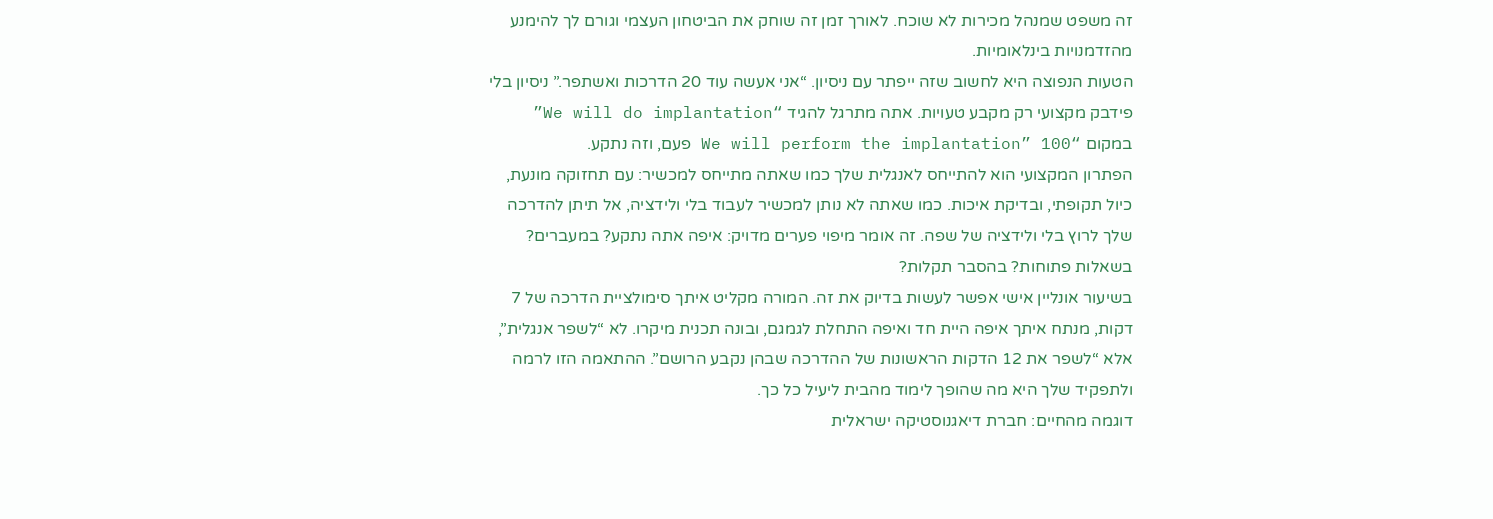זה משפט שמנהל מכירות לא שוכח. לאורך זמן זה שוחק את הביטחון העצמי וגורם לך להימנע מהזדמנויות בינלאומיות.
הטעות הנפוצה היא לחשוב שזה ייפתר עם ניסיון. “אני אעשה עוד 20 הדרכות ואשתפר.” ניסיון בלי פידבק מקצועי רק מקבע טעויות. אתה מתרגל להגיד “We will do implantation” במקום “We will perform the implantation” 100 פעם, וזה נתקע.
הפתרון המקצועי הוא להתייחס לאנגלית שלך כמו שאתה מתייחס למכשיר: עם תחזוקה מונעת, כיול תקופתי, ובדיקת איכות. כמו שאתה לא נותן למכשיר לעבוד בלי ולידציה, אל תיתן להדרכה שלך לרוץ בלי ולידציה של שפה. זה אומר מיפוי פערים מדויק: איפה אתה נתקע? במעברים? בשאלות פתוחות? בהסבר תקלות?
בשיעור אונליין אישי אפשר לעשות בדיוק את זה. המורה מקליט איתך סימולציית הדרכה של 7 דקות, מנתח איתך איפה היית חד ואיפה התחלת לגמגם, ובונה תכנית מיקרו. לא “לשפר אנגלית”, אלא “לשפר את 12 הדקות הראשונות של ההדרכה שבהן נקבע הרושם”. ההתאמה הזו לרמה ולתפקיד שלך היא מה שהופך לימוד מהבית ליעיל כל כך.
דוגמה מהחיים: חברת דיאגנוסטיקה ישראלית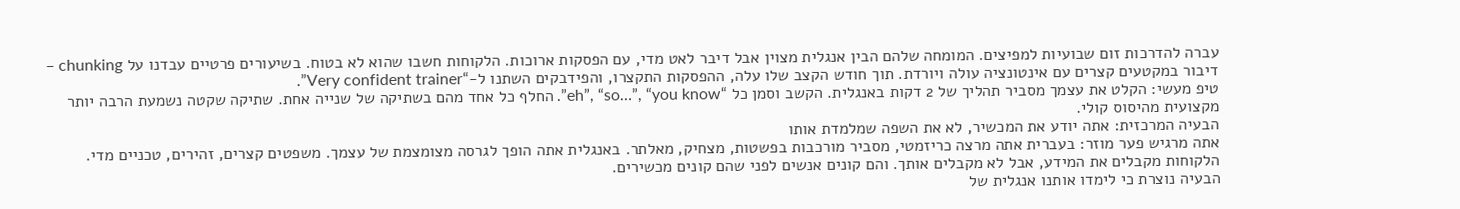עברה להדרכות זום שבועיות למפיצים. המומחה שלהם הבין אנגלית מצוין אבל דיבר לאט מדי, עם הפסקות ארוכות. הלקוחות חשבו שהוא לא בטוח. בשיעורים פרטיים עבדנו על chunking – דיבור במקטעים קצרים עם אינטונציה עולה ויורדת. תוך חודש הקצב שלו עלה, ההפסקות התקצרו, והפידבקים השתנו ל-“Very confident trainer”.
טיפ מעשי: הקלט את עצמך מסביר תהליך של 2 דקות באנגלית. הקשב וסמן כל “eh”, “so…”, “you know”. החלף כל אחד מהם בשתיקה של שנייה אחת. שתיקה שקטה נשמעת הרבה יותר מקצועית מהיסוס קולי.
הבעיה המרכזית: אתה יודע את המכשיר, לא את השפה שמלמדת אותו
אתה מרגיש פער מוזר: בעברית אתה מרצה כריזמטי, מסביר מורכבות בפשטות, מצחיק, מאלתר. באנגלית אתה הופך לגרסה מצומצמת של עצמך. משפטים קצרים, זהירים, טכניים מדי. הלקוחות מקבלים את המידע, אבל לא מקבלים אותך. והם קונים אנשים לפני שהם קונים מכשירים.
הבעיה נוצרת כי לימדו אותנו אנגלית של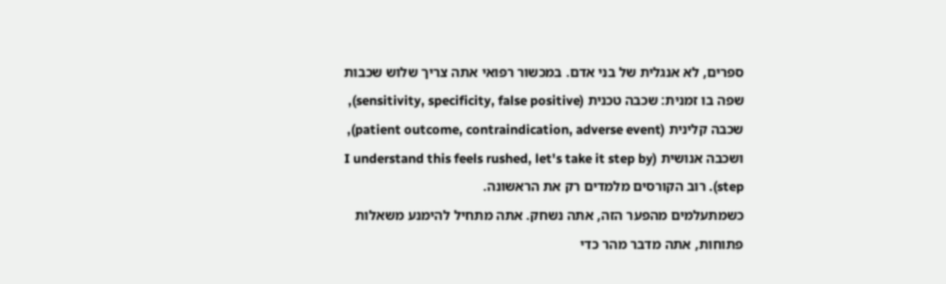ספרים, לא אנגלית של בני אדם. במכשור רפואי אתה צריך שלוש שכבות שפה בו זמנית: שכבה טכנית (sensitivity, specificity, false positive), שכבה קלינית (patient outcome, contraindication, adverse event), ושכבה אנושית (I understand this feels rushed, let's take it step by step). רוב הקורסים מלמדים רק את הראשונה.
כשמתעלמים מהפער הזה, אתה נשחק. אתה מתחיל להימנע משאלות פתוחות, אתה מדבר מהר כדי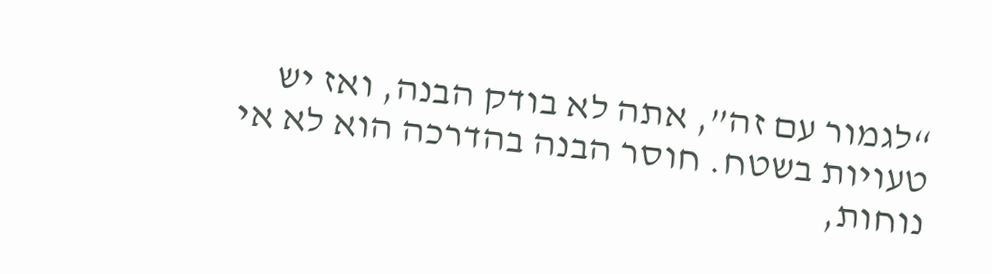“לגמור עם זה”, אתה לא בודק הבנה, ואז יש טעויות בשטח. חוסר הבנה בהדרכה הוא לא אי נוחות,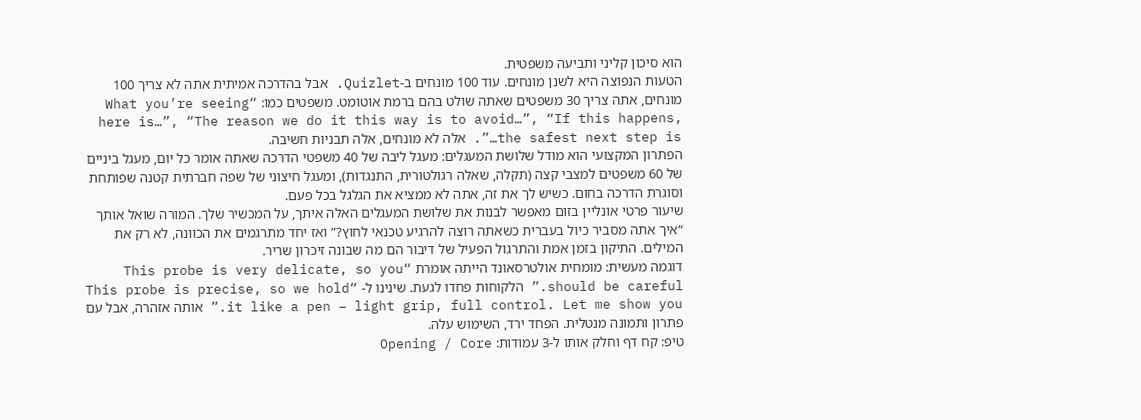הוא סיכון קליני ותביעה משפטית.
הטעות הנפוצה היא לשנן מונחים. עוד 100 מונחים ב-Quizlet. אבל בהדרכה אמיתית אתה לא צריך 100 מונחים, אתה צריך 30 משפטים שאתה שולט בהם ברמת אוטומט. משפטים כמו: “What you’re seeing here is…”, “The reason we do it this way is to avoid…”, “If this happens, the safest next step is…”. אלה לא מונחים, אלה תבניות חשיבה.
הפתרון המקצועי הוא מודל שלושת המעגלים: מעגל ליבה של 40 משפטי הדרכה שאתה אומר כל יום, מעגל ביניים של 60 משפטים למצבי קצה (תקלה, שאלה רגולטורית, התנגדות), ומעגל חיצוני של שפה חברתית קטנה שפותחת וסוגרת הדרכה בחום. כשיש לך את זה, אתה לא ממציא את הגלגל בכל פעם.
שיעור פרטי אונליין בזום מאפשר לבנות את שלושת המעגלים האלה איתך, על המכשיר שלך. המורה שואל אותך “איך אתה מסביר כיול בעברית כשאתה רוצה להרגיע טכנאי לחוץ?” ואז יחד מתרגמים את הכוונה, לא רק את המילים. התיקון בזמן אמת והתרגול הפעיל של דיבור הם מה שבונה זיכרון שריר.
דוגמה מעשית: מומחית אולטרסאונד הייתה אומרת “This probe is very delicate, so you should be careful.” הלקוחות פחדו לגעת. שינינו ל- “This probe is precise, so we hold it like a pen – light grip, full control. Let me show you.” אותה אזהרה, אבל עם פתרון ותמונה מנטלית. הפחד ירד, השימוש עלה.
טיפ: קח דף וחלק אותו ל-3 עמודות: Opening / Core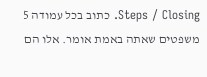Steps / Closing. כתוב בכל עמודה 5 משפטים שאתה באמת אומר. אלו הם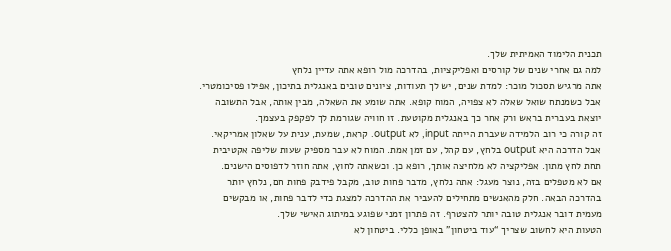תכנית הלימוד האמיתית שלך.
למה גם אחרי שנים של קורסים ואפליקציות, בהדרכה מול רופא אתה עדיין נלחץ
אתה מרגיש תסכול מוכר: למדת שנים, יש לך תעודות, ציונים טובים באנגלית בתיכון, אפילו פסיכומטרי. אבל כשמנתח שואל שאלה לא צפויה, המוח קופא. אתה שומע את השאלה, מבין אותה, אבל התשובה יוצאת בעברית בראש ורק אחר כך באנגלית מקוטעת. זו חוויה שגורמת לך לפקפק בעצמך.
זה קורה כי רוב הלמידה שעברת הייתה input, לא output. קראת, שמעת, ענית על שאלון אמריקאי. אבל הדרכה היא output בלחץ, עם קהל, עם זמן אמת. המוח לא עבר מספיק שעות שליפה אקטיבית תחת לחץ מתון. אפליקציה לא מלחיצה אותך, רופא כן. וכשאתה לחוץ, אתה חוזר לדפוסים הישנים.
אם לא מטפלים בזה, נוצר מעגל: אתה נלחץ, מדבר פחות טוב, מקבל פידבק פחות חם, נלחץ יותר בהדרכה הבאה. חלק מהאנשים מתחילים להעביר את ההדרכה למצגת כדי לדבר פחות, או מבקשים מעמית דובר אנגלית טובה יותר להצטרף. זה פתרון זמני שפוגע במיתוג האישי שלך.
הטעות היא לחשוב שצריך “עוד ביטחון” באופן כללי. ביטחון לא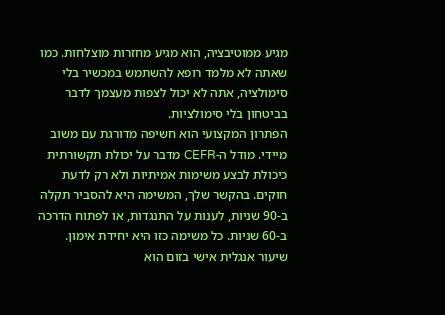מגיע ממוטיבציה, הוא מגיע מחזרות מוצלחות. כמו שאתה לא מלמד רופא להשתמש במכשיר בלי סימולציה, אתה לא יכול לצפות מעצמך לדבר בביטחון בלי סימולציות.
הפתרון המקצועי הוא חשיפה מדורגת עם משוב מיידי. מודל ה-CEFR מדבר על יכולת תקשורתית כיכולת לבצע משימות אמיתיות ולא רק לדעת חוקים. בהקשר שלך, המשימה היא להסביר תקלה ב-90 שניות, לענות על התנגדות, או לפתוח הדרכה ב-60 שניות. כל משימה כזו היא יחידת אימון.
שיעור אנגלית אישי בזום הוא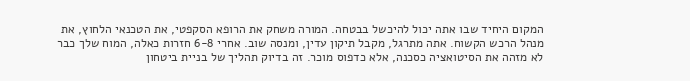המקום היחיד שבו אתה יכול להיכשל בבטחה. המורה משחק את הרופא הסקפטי, את הטכנאי הלחוץ, את מנהל הרכש הקשוח. אתה מתרגל, מקבל תיקון עדין, ומנסה שוב. אחרי 6-8 חזרות כאלה, המוח שלך כבר לא מזהה את הסיטואציה כסכנה, אלא כדפוס מוכר. זה בדיוק תהליך של בניית ביטחון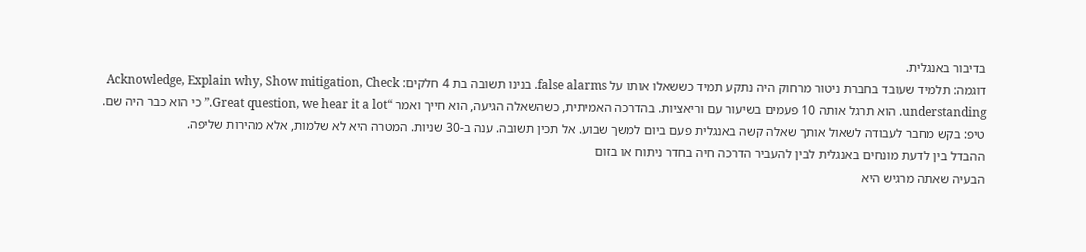בדיבור באנגלית.
דוגמה: תלמיד שעובד בחברת ניטור מרחוק היה נתקע תמיד כששאלו אותו על false alarms. בנינו תשובה בת 4 חלקים: Acknowledge, Explain why, Show mitigation, Check understanding. הוא תרגל אותה 10 פעמים בשיעור עם וריאציות. בהדרכה האמיתית, כשהשאלה הגיעה, הוא חייך ואמר “Great question, we hear it a lot.” כי הוא כבר היה שם.
טיפ: בקש מחבר לעבודה לשאול אותך שאלה קשה באנגלית פעם ביום למשך שבוע. אל תכין תשובה. ענה ב-30 שניות. המטרה היא לא שלמות, אלא מהירות שליפה.
ההבדל בין לדעת מונחים באנגלית לבין להעביר הדרכה חיה בחדר ניתוח או בזום
הבעיה שאתה מרגיש היא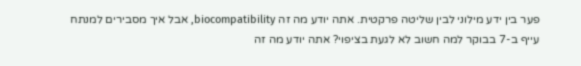פער בין ידע מילוני לבין שליטה פרקטית. אתה יודע מה זה biocompatibility, אבל איך מסבירים למנתח עייף ב-7 בבוקר למה חשוב לא לגעת בציפוי? אתה יודע מה זה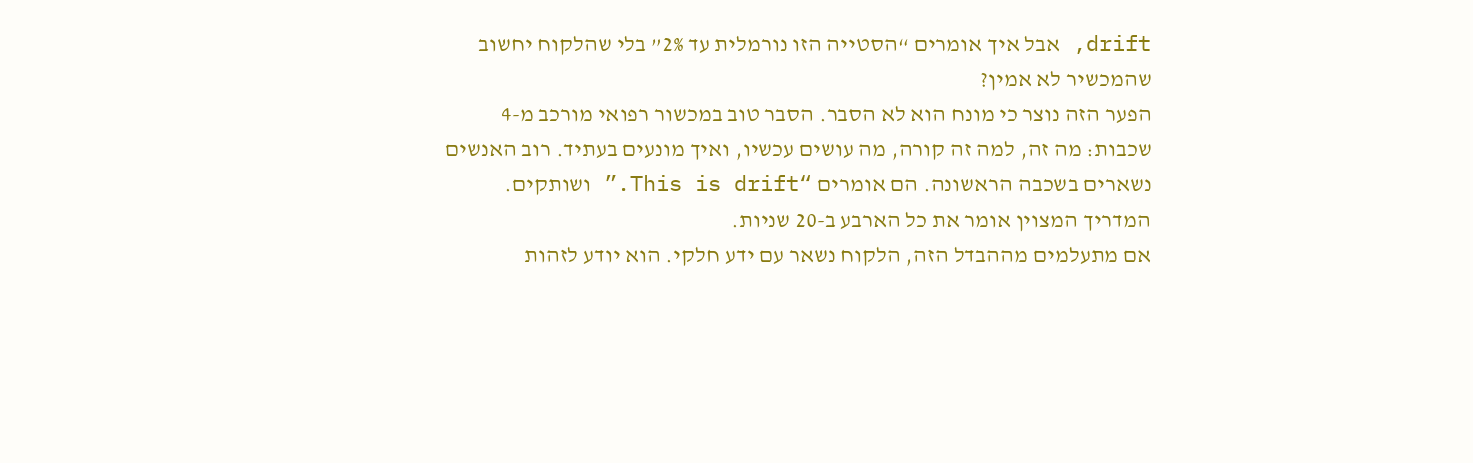drift, אבל איך אומרים “הסטייה הזו נורמלית עד 2%” בלי שהלקוח יחשוב שהמכשיר לא אמין?
הפער הזה נוצר כי מונח הוא לא הסבר. הסבר טוב במכשור רפואי מורכב מ-4 שכבות: מה זה, למה זה קורה, מה עושים עכשיו, ואיך מונעים בעתיד. רוב האנשים נשארים בשכבה הראשונה. הם אומרים “This is drift.” ושותקים. המדריך המצוין אומר את כל הארבע ב-20 שניות.
אם מתעלמים מההבדל הזה, הלקוח נשאר עם ידע חלקי. הוא יודע לזהות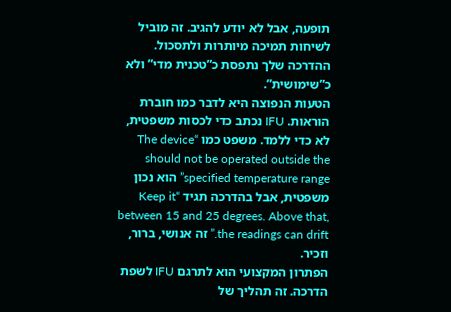תופעה, אבל לא יודע להגיב. זה מוביל לשיחות תמיכה מיותרות ולתסכול. ההדרכה שלך נתפסת כ”טכנית מדי” ולא כ”שימושית”.
הטעות הנפוצה היא לדבר כמו חוברת הוראות. IFU נכתב כדי לכסות משפטית, לא כדי ללמד. משפט כמו “The device should not be operated outside the specified temperature range” הוא נכון משפטית, אבל בהדרכה תגיד “Keep it between 15 and 25 degrees. Above that, the readings can drift.” זה אנושי, ברור, וזכיר.
הפתרון המקצועי הוא לתרגם IFU לשפת הדרכה. זה תהליך של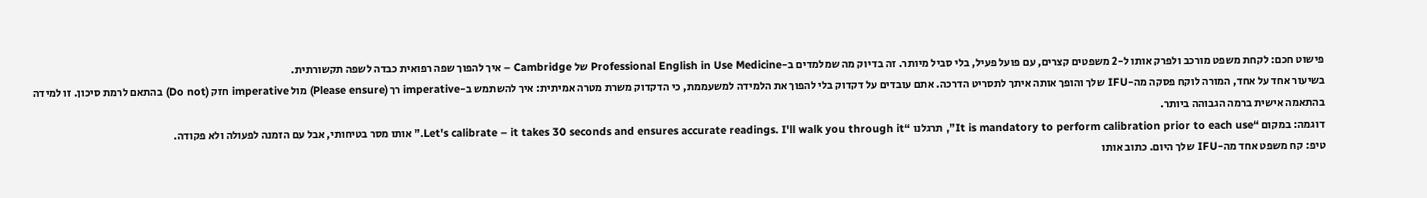פישוט חכם: לקחת משפט מורכב ולפרק אותו ל-2 משפטים קצרים, עם פועל פעיל, בלי סביל מיותר. זה בדיוק מה שמלמדים ב-Professional English in Use Medicine של Cambridge – איך להפוך שפה רפואית כבדה לשפה תקשורתית.
בשיעור אחד על אחד, המורה לוקח פסקה מה-IFU שלך והופך אותה איתך לתסריט הדרכה. אתם עובדים על דקדוק בלי להפוך את הלמידה למשעממת, כי הדקדוק משרת מטרה אמיתית: איך להשתמש ב-imperative רך (Please ensure) מול imperative חזק (Do not) בהתאם לרמת סיכון. זו למידה בהתאמה אישית ברמה הגבוהה ביותר.
דוגמה: במקום “It is mandatory to perform calibration prior to each use”, תרגלנו “Let's calibrate – it takes 30 seconds and ensures accurate readings. I'll walk you through it.” אותו מסר בטיחותי, אבל עם הזמנה לפעולה ולא פקודה.
טיפ: קח משפט אחד מה-IFU שלך היום. כתוב אותו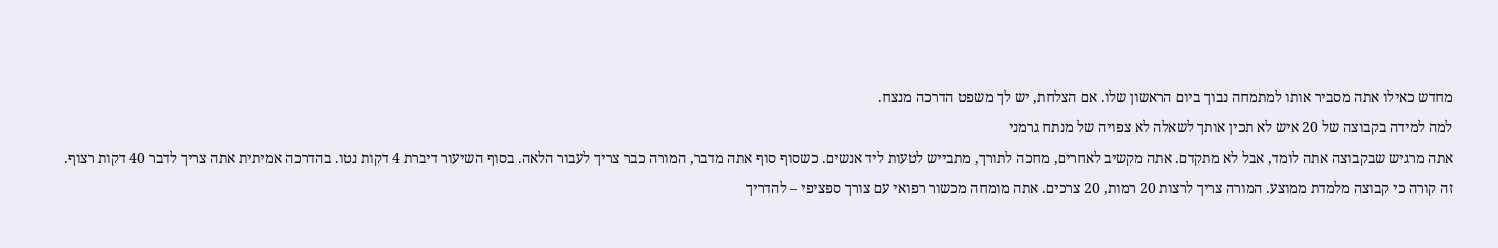מחדש כאילו אתה מסביר אותו למתמחה נבוך ביום הראשון שלו. אם הצלחת, יש לך משפט הדרכה מנצח.
למה למידה בקבוצה של 20 איש לא תכין אותך לשאלה לא צפויה של מנתח גרמני
אתה מרגיש שבקבוצה אתה לומד, אבל לא מתקדם. אתה מקשיב לאחרים, מחכה לתורך, מתבייש לטעות ליד אנשים. כשסוף סוף אתה מדבר, המורה כבר צריך לעבור הלאה. בסוף השיעור דיברת 4 דקות נטו. בהדרכה אמיתית אתה צריך לדבר 40 דקות רצוף.
זה קורה כי קבוצה מלמדת ממוצע. המורה צריך לרצות 20 רמות, 20 צרכים. אתה מומחה מכשור רפואי עם צורך ספציפי – להדריך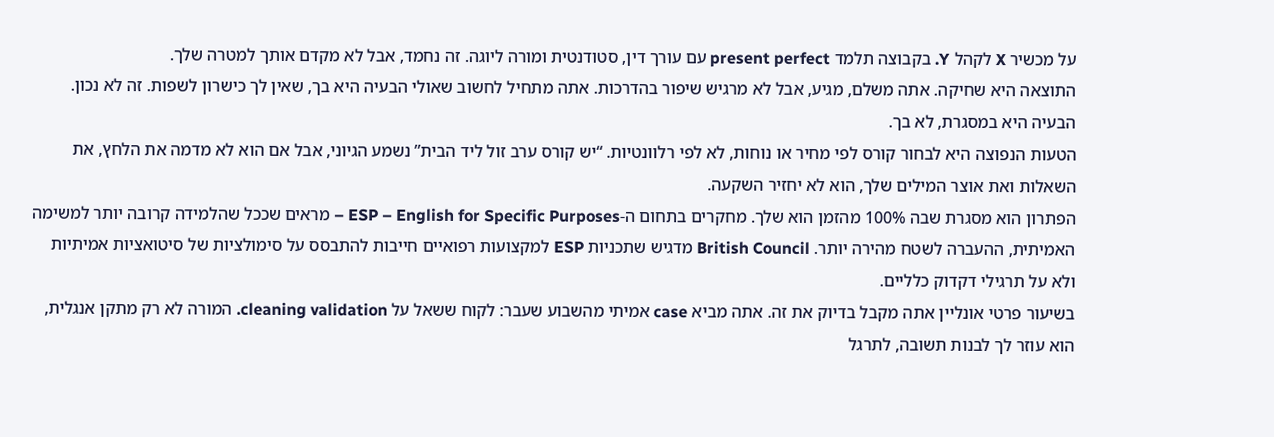על מכשיר X לקהל Y. בקבוצה תלמד present perfect עם עורך דין, סטודנטית ומורה ליוגה. זה נחמד, אבל לא מקדם אותך למטרה שלך.
התוצאה היא שחיקה. אתה משלם, מגיע, אבל לא מרגיש שיפור בהדרכות. אתה מתחיל לחשוב שאולי הבעיה היא בך, שאין לך כישרון לשפות. זה לא נכון. הבעיה היא במסגרת, לא בך.
הטעות הנפוצה היא לבחור קורס לפי מחיר או נוחות, לא לפי רלוונטיות. “יש קורס ערב זול ליד הבית” נשמע הגיוני, אבל אם הוא לא מדמה את הלחץ, את השאלות ואת אוצר המילים שלך, הוא לא יחזיר השקעה.
הפתרון הוא מסגרת שבה 100% מהזמן הוא שלך. מחקרים בתחום ה-ESP – English for Specific Purposes – מראים שככל שהלמידה קרובה יותר למשימה האמיתית, ההעברה לשטח מהירה יותר. British Council מדגיש שתכניות ESP למקצועות רפואיים חייבות להתבסס על סימולציות של סיטואציות אמיתיות ולא על תרגילי דקדוק כלליים.
בשיעור פרטי אונליין אתה מקבל בדיוק את זה. אתה מביא case אמיתי מהשבוע שעבר: לקוח ששאל על cleaning validation. המורה לא רק מתקן אנגלית, הוא עוזר לך לבנות תשובה, לתרגל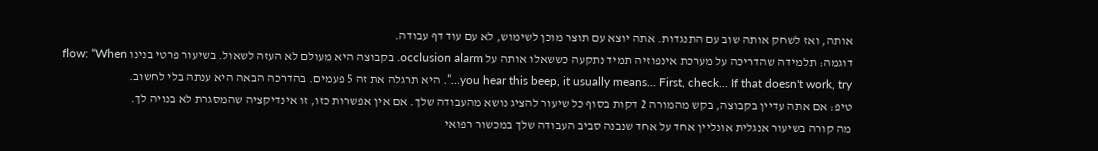אותה, ואז לשחק אותה שוב עם התנגדות. אתה יוצא עם תוצר מוכן לשימוש, לא עם עוד דף עבודה.
דוגמה: תלמידה שהדריכה על מערכת אינפוזיה תמיד נתקעה כששאלו אותה על occlusion alarm. בקבוצה היא מעולם לא העזה לשאול. בשיעור פרטי בנינו flow: “When you hear this beep, it usually means… First, check… If that doesn't work, try…”. היא תרגלה את זה 5 פעמים. בהדרכה הבאה היא ענתה בלי לחשוב.
טיפ: אם אתה עדיין בקבוצה, בקש מהמורה 2 דקות בסוף כל שיעור להציג נושא מהעבודה שלך. אם אין אפשרות כזו, זו אינדיקציה שהמסגרת לא בנויה לך.
מה קורה בשיעור אנגלית אונליין אחד על אחד שנבנה סביב העבודה שלך במכשור רפואי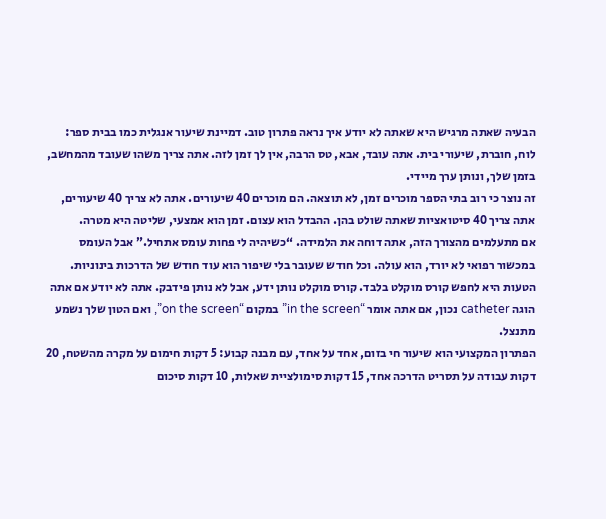הבעיה שאתה מרגיש היא שאתה לא יודע איך נראה פתרון טוב. דמיינת שיעור אנגלית כמו בבית ספר: לוח, חוברת, שיעורי בית. אתה עובד, אבא, טס הרבה, אין לך זמן לזה. אתה צריך משהו שעובד מהמחשב, בזמן שלך, ונותן ערך מיידי.
זה נוצר כי רוב בתי הספר מוכרים זמן, לא תוצאה. הם מוכרים 40 שיעורים. אתה לא צריך 40 שיעורים, אתה צריך 40 סיטואציות שאתה שולט בהן. ההבדל הוא עצום. זמן הוא אמצעי, שליטה היא מטרה.
אם מתעלמים מהצורך הזה, אתה דוחה את הלמידה. “כשיהיה לי פחות עומס אתחיל.” אבל העומס במכשור רפואי לא יורד, הוא עולה. וכל חודש שעובר בלי שיפור הוא עוד חודש של הדרכות בינוניות.
הטעות היא לחפש קורס מוקלט בלבד. קורס מוקלט נותן ידע, אבל לא נותן פידבק. אתה לא יודע אם אתה הוגה catheter נכון, אם אתה אומר “in the screen” במקום “on the screen”, ואם הטון שלך נשמע מתנצל.
הפתרון המקצועי הוא שיעור חי בזום, אחד על אחד, עם מבנה קבוע: 5 דקות חימום על מקרה מהשטח, 20 דקות עבודה על תסריט הדרכה אחד, 15 דקות סימולציית שאלות, 10 דקות סיכום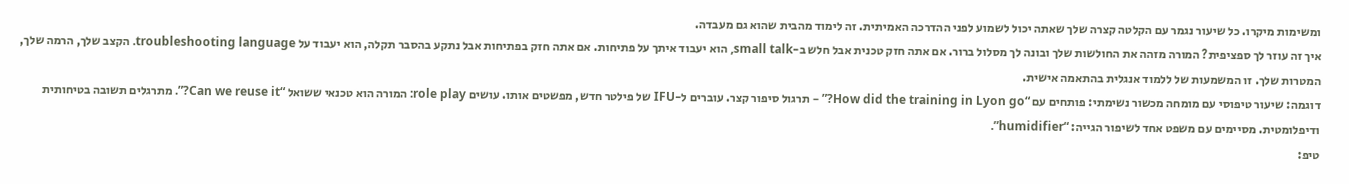ומשימות מיקרו. כל שיעור נגמר עם הקלטה קצרה שלך שאתה יכול לשמוע לפני ההדרכה האמיתית. זה לימוד מהבית שהוא גם מעבדה.
איך זה עוזר לך ספציפית? המורה מזהה את החולשות שלך ובונה לך מסלול ברור. אם אתה חזק טכנית אבל חלש ב-small talk, הוא יעבוד איתך על פתיחות. אם אתה חזק בפתיחות אבל נתקע בהסבר תקלה, הוא יעבוד על troubleshooting language. הקצב שלך, הרמה שלך, המטרות שלך. זו המשמעות של ללמוד אנגלית בהתאמה אישית.
דוגמה: שיעור טיפוסי עם מומחה מכשור נשימתי: פותחים עם “How did the training in Lyon go?” – תרגול סיפור קצר. עוברים ל-IFU של פילטר חדש, מפשטים אותו. עושים role play: המורה הוא טכנאי ששואל “Can we reuse it?”. מתרגלים תשובה בטיחותית ודיפלומטית. מסיימים עם משפט אחד לשיפור הגייה: “humidifier”.
טיפ: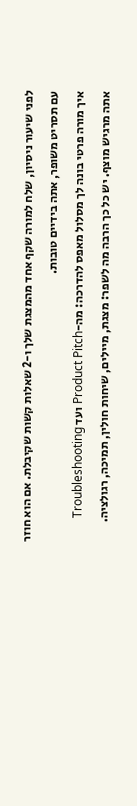לפני שיעור ניסיון, שלח למורה שקף אחד מהמצגת שלך ו-2 שאלות קשות שקיבלת. אם הוא חוזר עם תסריט משופר, אתה בידיים טובות.
איך מורה פרטי בונה לך מסלול מאפס להדרכה: מה-Product Pitch ועד Troubleshooting
אתה מרגיש מוצף. יש כל כך הרבה מה לשפר: מצגת, מיילים, שיחות חולין, תמיכה, רגולציה.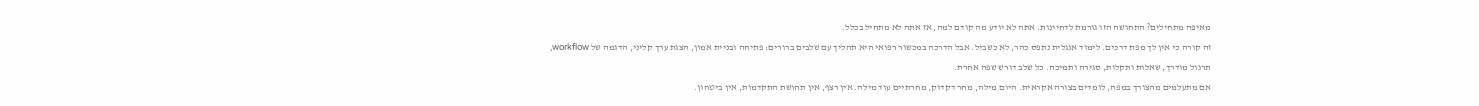מאיפה מתחילים? התחושה הזו גורמת לדחיינות. אתה לא יודע מה קודם למה, אז אתה לא מתחיל בכלל.
זה קורה כי אין לך מפת דרכים. לימוד אנגלית נתפס כהר, לא כשביל. אבל הדרכה במכשור רפואי היא תהליך עם שלבים ברורים: פתיחה ובניית אמון, הצגת ערך קליני, הדגמה של workflow, תרגול מודרך, שאלות ותקלות, סגירה ותמיכה. כל שלב דורש שפה אחרת.
אם מתעלמים מהצורך במפה, לומדים בצורה אקראית. היום מילה, מחר דקדוק, מחרתיים עוד מילה. אין רצף, אין תחושת התקדמות, אין ביטחון.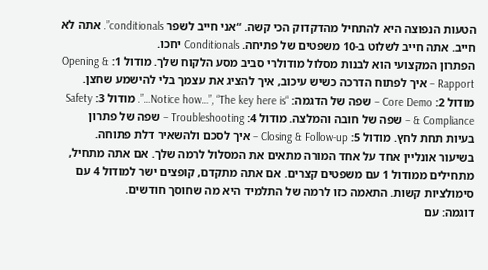הטעות הנפוצה היא להתחיל מהדקדוק הכי קשה. “אני חייב לשפר conditionals”. אתה לא חייב. אתה חייב לשלוט ב-10 משפטים של פתיחה. Conditionals יחכו.
הפתרון המקצועי הוא לבנות מסלול מודולרי סביב מסע הלקוח שלך. מודול 1: Opening & Rapport – איך לפתוח הדרכה כשיש עיכוב, איך להציג את עצמך בלי להישמע שחצן. מודול 2: Core Demo – שפה של הדגמה: “Notice how…”, “The key here is…”. מודול 3: Safety & Compliance – שפה של חובה והמלצה. מודול 4: Troubleshooting – שפה של פתרון בעיות תחת לחץ. מודול 5: Closing & Follow-up – איך לסכם ולהשאיר דלת פתוחה.
בשיעור אונליין אחד על אחד המורה מתאים את המסלול לרמה שלך. אם אתה מתחיל, מתחילים ממודול 1 עם משפטים קצרים. אם אתה מתקדם, קופצים ישר למודול 4 עם סימולציות קשות. התאמה כזו לרמה של התלמיד היא מה שחוסך חודשים.
דוגמה: עם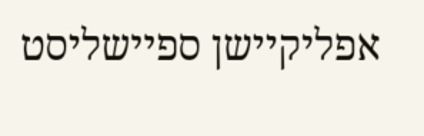אפליקיישן ספיישליסט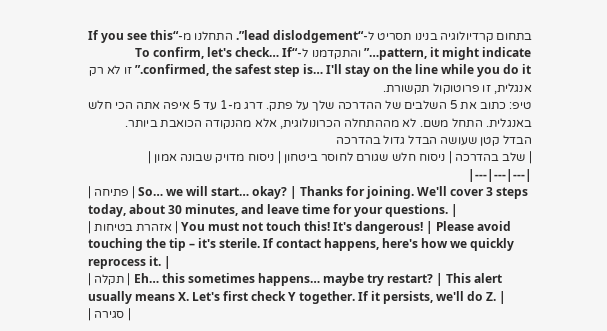בתחום קרדיולוגיה בנינו תסריט ל-“lead dislodgement”. התחלנו מ-“If you see this pattern, it might indicate…” והתקדמנו ל-“To confirm, let's check… If confirmed, the safest step is… I'll stay on the line while you do it.” זו לא רק אנגלית, זו פרוטוקול תקשורת.
טיפ: כתוב את 5 השלבים של ההדרכה שלך על פתק. דרג מ-1 עד 5 איפה אתה הכי חלש באנגלית. התחל משם. לא מההתחלה הכרונולוגית, אלא מהנקודה הכואבת ביותר.
הבדל קטן שעושה הבדל גדול בהדרכה
| שלב בהדרכה | ניסוח חלש שגורם לחוסר ביטחון | ניסוח מדויק שבונה אמון |
|---|---|---|
| פתיחה | So… we will start… okay? | Thanks for joining. We'll cover 3 steps today, about 30 minutes, and leave time for your questions. |
| אזהרת בטיחות | You must not touch this! It's dangerous! | Please avoid touching the tip – it's sterile. If contact happens, here's how we quickly reprocess it. |
| תקלה | Eh… this sometimes happens… maybe try restart? | This alert usually means X. Let's first check Y together. If it persists, we'll do Z. |
| סגירה |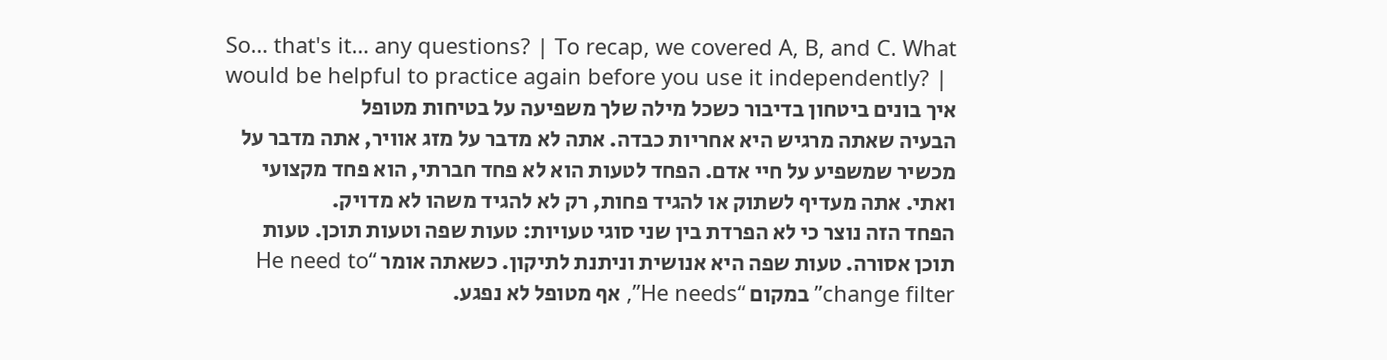So… that's it… any questions? | To recap, we covered A, B, and C. What would be helpful to practice again before you use it independently? |
איך בונים ביטחון בדיבור כשכל מילה שלך משפיעה על בטיחות מטופל
הבעיה שאתה מרגיש היא אחריות כבדה. אתה לא מדבר על מזג אוויר, אתה מדבר על מכשיר שמשפיע על חיי אדם. הפחד לטעות הוא לא פחד חברתי, הוא פחד מקצועי ואתי. אתה מעדיף לשתוק או להגיד פחות, רק לא להגיד משהו לא מדויק.
הפחד הזה נוצר כי לא הפרדת בין שני סוגי טעויות: טעות שפה וטעות תוכן. טעות תוכן אסורה. טעות שפה היא אנושית וניתנת לתיקון. כשאתה אומר “He need to change filter” במקום “He needs”, אף מטופל לא נפגע.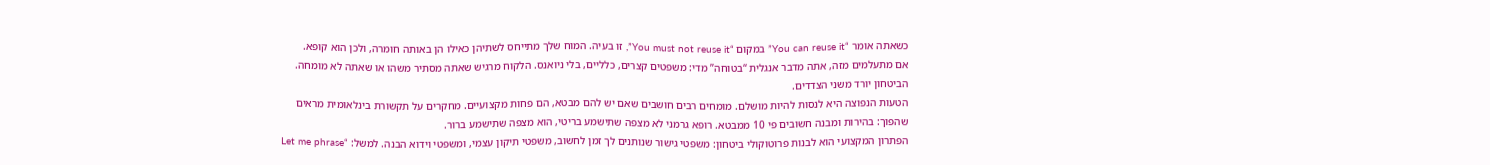כשאתה אומר “You can reuse it” במקום “You must not reuse it”, זו בעיה. המוח שלך מתייחס לשתיהן כאילו הן באותה חומרה, ולכן הוא קופא.
אם מתעלמים מזה, אתה מדבר אנגלית “בטוחה” מדי: משפטים קצרים, כלליים, בלי ניואנס. הלקוח מרגיש שאתה מסתיר משהו או שאתה לא מומחה. הביטחון יורד משני הצדדים.
הטעות הנפוצה היא לנסות להיות מושלם. מומחים רבים חושבים שאם יש להם מבטא, הם פחות מקצועיים. מחקרים על תקשורת בינלאומית מראים שהפוך: בהירות ומבנה חשובים פי 10 ממבטא. רופא גרמני לא מצפה שתישמע בריטי, הוא מצפה שתישמע ברור.
הפתרון המקצועי הוא לבנות פרוטוקולי ביטחון: משפטי גישור שנותנים לך זמן לחשוב, משפטי תיקון עצמי, ומשפטי וידוא הבנה. למשל: “Let me phrase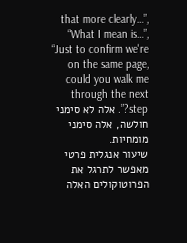that more clearly…”, “What I mean is…”, “Just to confirm we're on the same page, could you walk me through the next step?”. אלה לא סימני חולשה, אלה סימני מומחיות.
שיעור אנגלית פרטי מאפשר לתרגל את הפרוטוקולים האלה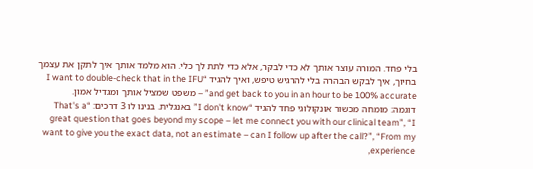בלי פחד. המורה עוצר אותך לא כדי לבקר, אלא כדי לתת לך כלי. הוא מלמד אותך איך לתקן את עצמך בחיוך, איך לבקש הבהרה בלי להרגיש טיפש, ואיך להגיד “I want to double-check that in the IFU and get back to you in an hour to be 100% accurate” – משפט שמציל אותך ומגדיל אמון.
דוגמה: מומחה מכשור אונקולוגי פחד להגיד “I don't know” באנגלית. בנינו לו 3 דרכים: “That's a great question that goes beyond my scope – let me connect you with our clinical team”, “I want to give you the exact data, not an estimate – can I follow up after the call?”, “From my experience,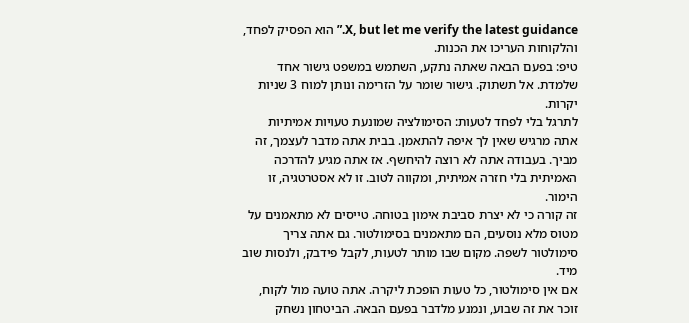X, but let me verify the latest guidance.” הוא הפסיק לפחד, והלקוחות העריכו את הכנות.
טיפ: בפעם הבאה שאתה נתקע, השתמש במשפט גישור אחד שלמדת. אל תשתוק. גישור שומר על הזרימה ונותן למוח 3 שניות יקרות.
לתרגל בלי לפחד לטעות: הסימולציה שמונעת טעויות אמיתיות
אתה מרגיש שאין לך איפה להתאמן. בבית אתה מדבר לעצמך, זה מביך. בעבודה אתה לא רוצה להיחשף. אז אתה מגיע להדרכה האמיתית בלי חזרה אמיתית, ומקווה לטוב. זו לא אסטרטגיה, זו הימור.
זה קורה כי לא יצרת סביבת אימון בטוחה. טייסים לא מתאמנים על מטוס מלא נוסעים, הם מתאמנים בסימולטור. גם אתה צריך סימולטור לשפה. מקום שבו מותר לטעות, לקבל פידבק, ולנסות שוב מיד.
אם אין סימולטור, כל טעות הופכת ליקרה. אתה טועה מול לקוח, זוכר את זה שבוע, ונמנע מלדבר בפעם הבאה. הביטחון נשחק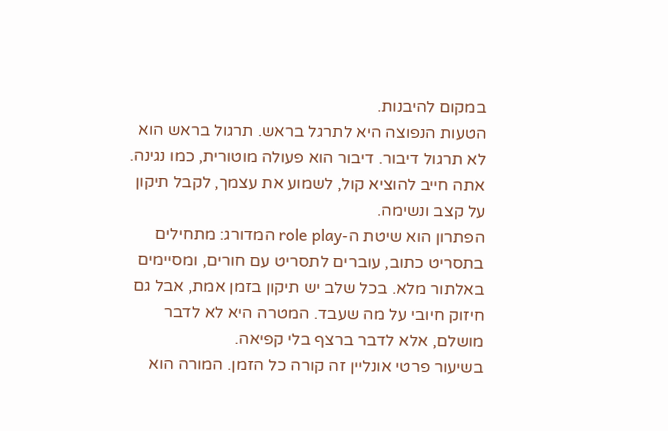במקום להיבנות.
הטעות הנפוצה היא לתרגל בראש. תרגול בראש הוא לא תרגול דיבור. דיבור הוא פעולה מוטורית, כמו נגינה. אתה חייב להוציא קול, לשמוע את עצמך, לקבל תיקון על קצב ונשימה.
הפתרון הוא שיטת ה-role play המדורג: מתחילים בתסריט כתוב, עוברים לתסריט עם חורים, ומסיימים באלתור מלא. בכל שלב יש תיקון בזמן אמת, אבל גם חיזוק חיובי על מה שעבד. המטרה היא לא לדבר מושלם, אלא לדבר ברצף בלי קפיאה.
בשיעור פרטי אונליין זה קורה כל הזמן. המורה הוא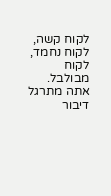לקוח קשה, לקוח נחמד, לקוח מבולבל. אתה מתרגל דיבור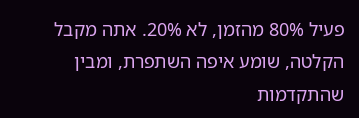פעיל 80% מהזמן, לא 20%. אתה מקבל הקלטה, שומע איפה השתפרת, ומבין שהתקדמות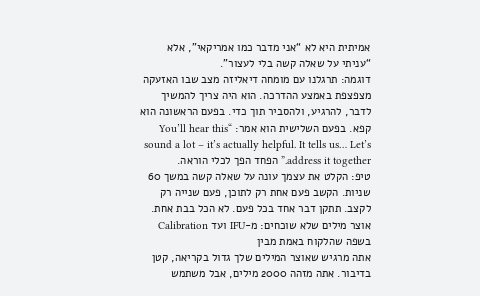אמיתית היא לא “אני מדבר כמו אמריקאי”, אלא “עניתי על שאלה קשה בלי לעצור”.
דוגמה: תרגלנו עם מומחה דיאליזה מצב שבו האזעקה מצפצפת באמצע ההדרכה. הוא היה צריך להמשיך לדבר, להרגיע, ולהסביר תוך כדי. בפעם הראשונה הוא קפא. בפעם השלישית הוא אמר: “You’ll hear this sound a lot – it’s actually helpful. It tells us… Let’s address it together.” הפחד הפך לכלי הוראה.
טיפ: הקלט את עצמך עונה על שאלה קשה במשך 60 שניות. הקשב פעם אחת רק לתוכן, פעם שנייה רק לקצב. תתקן דבר אחד בכל פעם. לא הכל בבת אחת.
אוצר מילים שלא שוכחים: מ-IFU ועד Calibration בשפה שהלקוח באמת מבין
אתה מרגיש שאוצר המילים שלך גדול בקריאה, קטן בדיבור. אתה מזהה 2000 מילים, אבל משתמש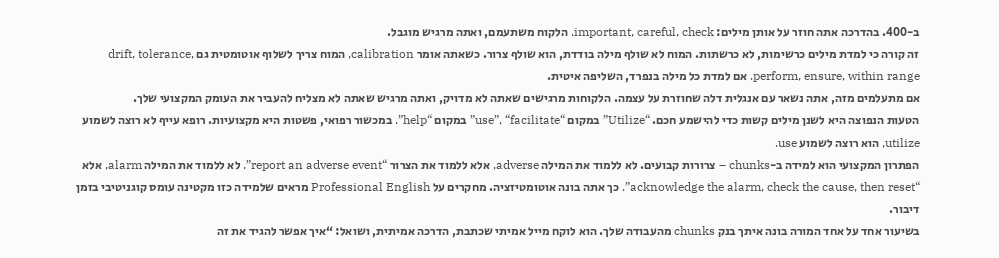ב-400. בהדרכה אתה חוזר על אותן מילים: important, careful, check. הלקוח משתעמם, ואתה מרגיש מוגבל.
זה קורה כי למדת מילים כרשימות, לא כרשתות. המוח לא שולף מילה בודדת, הוא שולף צרור. כשאתה אומר calibration, המוח צריך לשלוף אוטומטית גם drift, tolerance, perform, ensure, within range. אם למדת כל מילה בנפרד, השליפה איטית.
אם מתעלמים מזה, אתה נשאר עם אנגלית דלה שחוזרת על עצמה. הלקוחות מרגישים שאתה לא מדויק, ואתה מרגיש שאתה לא מצליח להעביר את העומק המקצועי שלך.
הטעות הנפוצה היא לשנן מילים קשות כדי להישמע חכם. “Utilize” במקום “use”, “facilitate” במקום “help”. במכשור רפואי, פשטות היא מקצועיות. רופא עייף לא רוצה לשמוע utilize, הוא רוצה לשמוע use.
הפתרון המקצועי הוא למידה ב-chunks – צרורות קבועים. לא ללמוד את המילה adverse, אלא ללמוד את הצרור “report an adverse event”. לא ללמוד את המילה alarm, אלא “acknowledge the alarm, check the cause, then reset”. כך אתה בונה אוטומטיזציה. מחקרים על Professional English מראים שלמידה כזו מקטינה עומס קוגניטיבי בזמן דיבור.
בשיעור אחד על אחד המורה בונה איתך בנק chunks מהעבודה שלך. הוא לוקח מייל אמיתי שכתבת, הדרכה אמיתית, ושואל: “איך אפשר להגיד את זה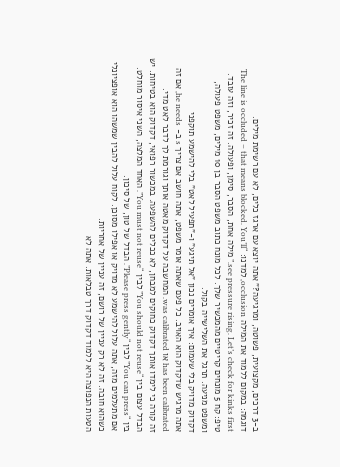ב-3 דרכים, מקצועית, פשוטה, ומרגיעה?” אתה יוצא עם ארגז כלים, לא עם רשימת מילים.
דוגמה: במקום ללמוד את המילה occlusion, למדנו: “The line is occluded – that means blocked. You’ll see pressure rising. Let’s check for kinks first.” מילה אחת, הסבר, סימן, ופעולה. זה זכיר, וזה עובד.
טיפ: קח 5 מונחים קריטיים מהמכשיר שלך. לכל מונח כתוב משפט הסבר בן 10 מילים, משפט פעולה, ומשפט מניעה. תרגל את השלישייה בקול.
דקדוק מדויק בלי שעמום: איך אומרים נכון "אל תיגע" ו-"תפעיל לאט" בלי להישמע תוקפני
אתה מרגיש שדקדוק הוא האויב. כל פעם שאתה אומר משפט, אתה חושב אם צריך s ב- he needs, אם זה has been calibrated או was calibrated. המחשבה על דקדוק מאטה אותך וגורמת לך לדבר לאט מדי.
זה קורה כי לימדו אותך דקדוק כחוקים למבחן, לא ככלים להשפעה. במכשור רפואי, דקדוק הוא בטיחות. יש הבדל עצום בין “You should not reuse” לבין “You must not reuse”. האחד המלצה, השני איסור מוחלט. בין “You can press” לבין “Please press gently”. הבדל של טון, של סיכון.
אם מתעלמים מזה, אתה עלול להישמע לא מדויק או אפילו מסוכן. לקוח עלול להבין שמשהו הוא אופציונלי כשהוא חובה. זה לא רק עניין של רושם, זה עניין של אחריות.
הטעות הנפוצה היא ללמוד דקדוק דרך טבלאות. אתה לא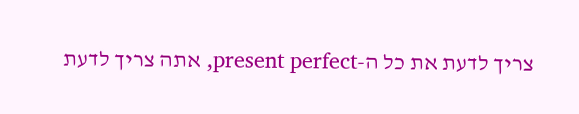צריך לדעת את כל ה-present perfect, אתה צריך לדעת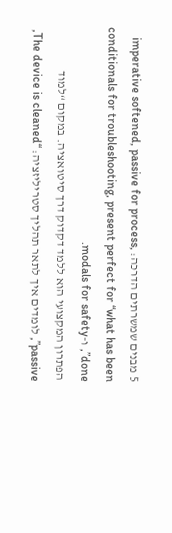5 מבנים שמשרתים הדרכה: imperative softened, passive for process, conditionals for troubleshooting, present perfect for “what has been done”, ו-modals for safety.
הפתרון המקצועי הוא ללמד דקדוק דרך סיטואציה. במקום “למוד passive”, לומדים איך לתאר תהליך סטריליזציה: “The device is cleaned,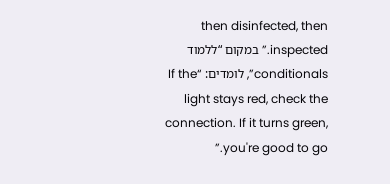then disinfected, then inspected.” במקום “ללמוד conditionals”, לומדים: “If the light stays red, check the connection. If it turns green, you're good to go.”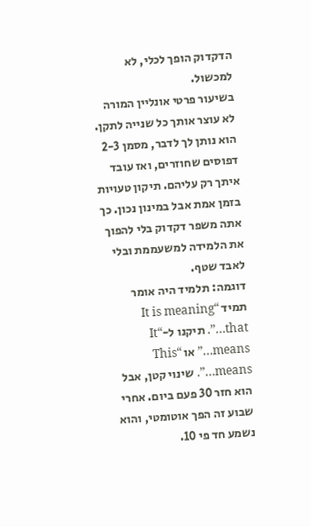הדקדוק הופך לכלי, לא למכשול.
בשיעור פרטי אונליין המורה לא עוצר אותך כל שנייה לתקן. הוא נותן לך לדבר, מסמן 2-3 דפוסים שחוזרים, ואז עובד איתך רק עליהם. תיקון טעויות בזמן אמת אבל במינון נכון. כך אתה משפר דקדוק בלי להפוך את הלמידה למשעממת ובלי לאבד שטף.
דוגמה: תלמיד היה אומר תמיד “It is meaning that…”. תיקנו ל-“It means…” או “This means…”. שינוי קטן, אבל הוא חזר 30 פעם ביום. אחרי שבוע זה הפך אוטומטי, והוא נשמע חד פי 10.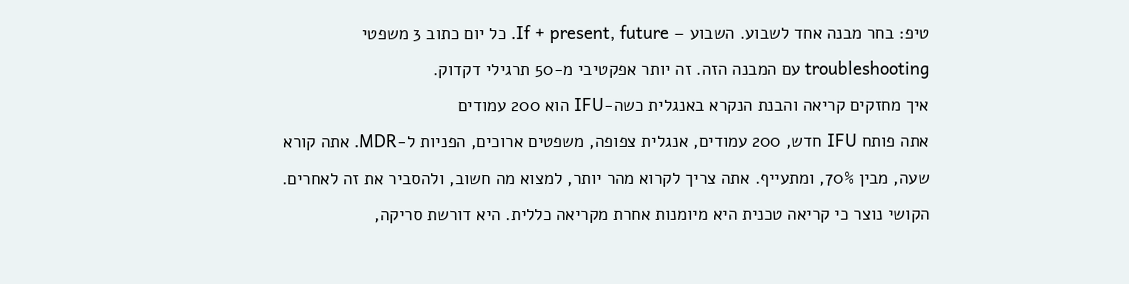טיפ: בחר מבנה אחד לשבוע. השבוע – If + present, future. כל יום כתוב 3 משפטי troubleshooting עם המבנה הזה. זה יותר אפקטיבי מ-50 תרגילי דקדוק.
איך מחזקים קריאה והבנת הנקרא באנגלית כשה-IFU הוא 200 עמודים
אתה פותח IFU חדש, 200 עמודים, אנגלית צפופה, משפטים ארוכים, הפניות ל-MDR. אתה קורא שעה, מבין 70%, ומתעייף. אתה צריך לקרוא מהר יותר, למצוא מה חשוב, ולהסביר את זה לאחרים.
הקושי נוצר כי קריאה טכנית היא מיומנות אחרת מקריאה כללית. היא דורשת סריקה,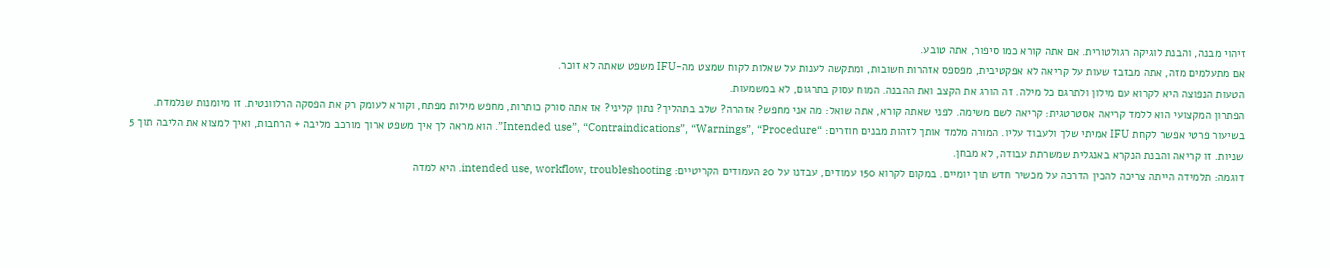זיהוי מבנה, והבנת לוגיקה רגולטורית. אם אתה קורא כמו סיפור, אתה טובע.
אם מתעלמים מזה, אתה מבזבז שעות על קריאה לא אפקטיבית, מפספס אזהרות חשובות, ומתקשה לענות על שאלות לקוח שמצט מה-IFU משפט שאתה לא זוכר.
הטעות הנפוצה היא לקרוא עם מילון ולתרגם כל מילה. זה הורג את הקצב ואת ההבנה. המוח עסוק בתרגום, לא במשמעות.
הפתרון המקצועי הוא ללמד קריאה אסטרטגית: קריאה לשם משימה. לפני שאתה קורא, אתה שואל: מה אני מחפש? אזהרה? שלב בתהליך? נתון קליני? אז אתה סורק כותרות, מחפש מילות מפתח, וקורא לעומק רק את הפסקה הרלוונטית. זו מיומנות שנלמדת.
בשיעור פרטי אפשר לקחת IFU אמיתי שלך ולעבוד עליו. המורה מלמד אותך לזהות מבנים חוזרים: “Intended use”, “Contraindications”, “Warnings”, “Procedure”. הוא מראה לך איך משפט ארוך מורכב מליבה + הרחבות, ואיך למצוא את הליבה תוך 5 שניות. זו קריאה והבנת הנקרא באנגלית שמשרתת עבודה, לא מבחן.
דוגמה: תלמידה הייתה צריכה להכין הדרכה על מכשיר חדש תוך יומיים. במקום לקרוא 150 עמודים, עבדנו על 20 העמודים הקריטיים: intended use, workflow, troubleshooting. היא למדה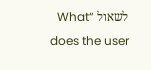לשאול “What does the user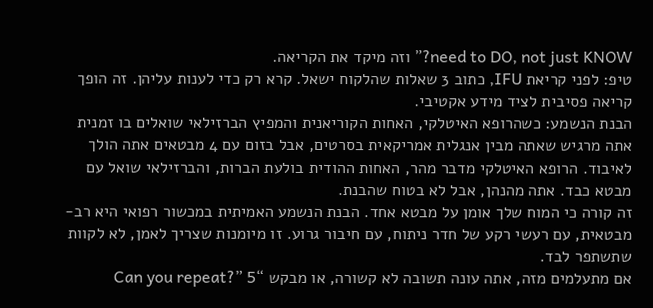need to DO, not just KNOW?” וזה מיקד את הקריאה.
טיפ: לפני קריאת IFU, כתוב 3 שאלות שהלקוח ישאל. קרא רק כדי לענות עליהן. זה הופך קריאה פסיבית לציד מידע אקטיבי.
הבנת הנשמע: כשהרופא האיטלקי, האחות הקוריאנית והמפיץ הברזילאי שואלים בו זמנית
אתה מרגיש שאתה מבין אנגלית אמריקאית בסרטים, אבל בזום עם 4 מבטאים אתה הולך לאיבוד. הרופא האיטלקי מדבר מהר, האחות ההודית בולעת הברות, והברזילאי שואל עם מבטא כבד. אתה מהנהן, אבל לא בטוח שהבנת.
זה קורה כי המוח שלך אומן על מבטא אחד. הבנת הנשמע האמיתית במכשור רפואי היא רב-מבטאית, עם רעשי רקע של חדר ניתוח, עם חיבור גרוע. זו מיומנות שצריך לאמן, לא לקוות שתשתפר לבד.
אם מתעלמים מזה, אתה עונה תשובה לא קשורה, או מבקש “Can you repeat?” 5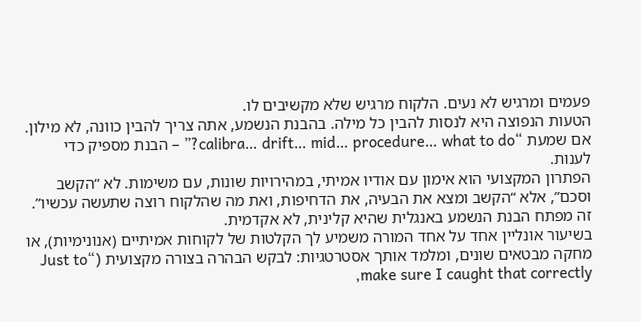פעמים ומרגיש לא נעים. הלקוח מרגיש שלא מקשיבים לו.
הטעות הנפוצה היא לנסות להבין כל מילה. בהבנת הנשמע, אתה צריך להבין כוונה, לא מילון. אם שמעת “calibra… drift… mid… procedure… what to do?” – הבנת מספיק כדי לענות.
הפתרון המקצועי הוא אימון עם אודיו אמיתי, במהירויות שונות, עם משימות. לא “הקשב וסכם”, אלא “הקשב ומצא את הבעיה, את הדחיפות, ואת מה שהלקוח רוצה שתעשה עכשיו”. זה מפתח הבנת הנשמע באנגלית שהיא קלינית, לא אקדמית.
בשיעור אונליין אחד על אחד המורה משמיע לך הקלטות של לקוחות אמיתיים (אנונימיות), או מחקה מבטאים שונים, ומלמד אותך אסטרטגיות: לבקש הבהרה בצורה מקצועית (“Just to make sure I caught that correctly,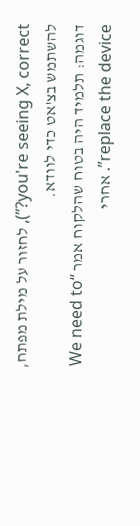you're seeing X, correct?”), לחזור על מילת מפתח, להשתמש בצ'אט כדי לוודא.
דוגמה: תלמיד היה בטוח שהלקוח אמר “We need to replace the device”. אחרי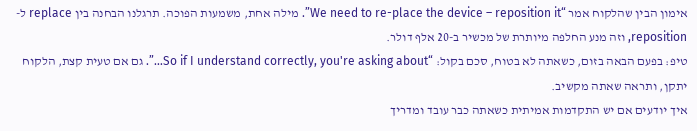אימון הבין שהלקוח אמר “We need to re-place the device – reposition it”. מילה אחת, משמעות הפוכה. תרגלנו הבחנה בין replace ל-reposition, וזה מנע החלפה מיותרת של מכשיר ב-20 אלף דולר.
טיפ: בפעם הבאה בזום, כשאתה לא בטוח, סכם בקול: “So if I understand correctly, you're asking about…”. גם אם טעית קצת, הלקוח יתקן, ותראה שאתה מקשיב.
איך יודעים אם יש התקדמות אמיתית כשאתה כבר עובד ומדריך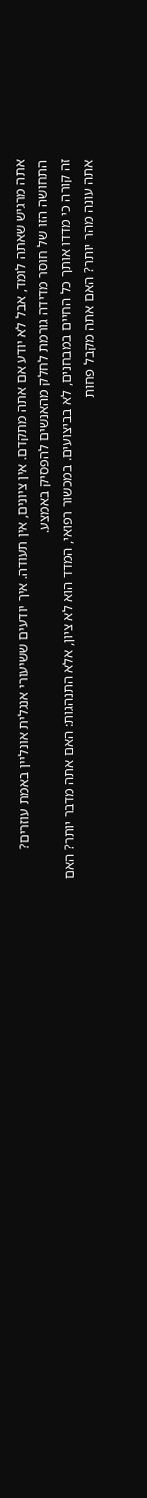אתה מרגיש שאתה לומד, אבל לא יודע אם אתה מתקדם. אין ציונים, אין תעודה. איך יודעים ששיעורי אנגלית אונליין באמת עוזרים? התחושה הזו של חוסר מדידה גורמת לחלק מהאנשים להפסיק באמצע.
זה קורה כי מדדו אותך כל החיים במבחנים, לא בביצועים. במכשור רפואי, המדד הוא לא ציון, אלא התנהגות: האם אתה מדבר יותר? האם אתה עונה מהר יותר? האם אתה מקבל פחות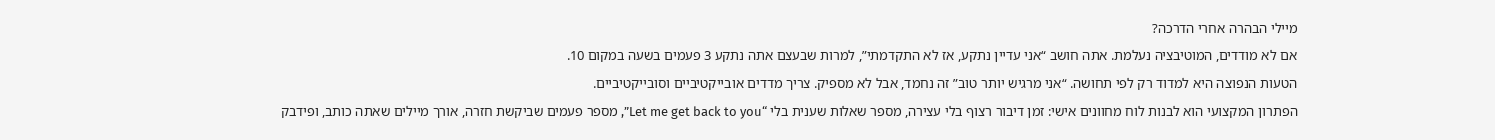מיילי הבהרה אחרי הדרכה?
אם לא מודדים, המוטיבציה נעלמת. אתה חושב “אני עדיין נתקע, אז לא התקדמתי”, למרות שבעצם אתה נתקע 3 פעמים בשעה במקום 10.
הטעות הנפוצה היא למדוד רק לפי תחושה. “אני מרגיש יותר טוב” זה נחמד, אבל לא מספיק. צריך מדדים אובייקטיביים וסובייקטיביים.
הפתרון המקצועי הוא לבנות לוח מחוונים אישי: זמן דיבור רצוף בלי עצירה, מספר שאלות שענית בלי “Let me get back to you”, מספר פעמים שביקשת חזרה, אורך מיילים שאתה כותב, ופידבק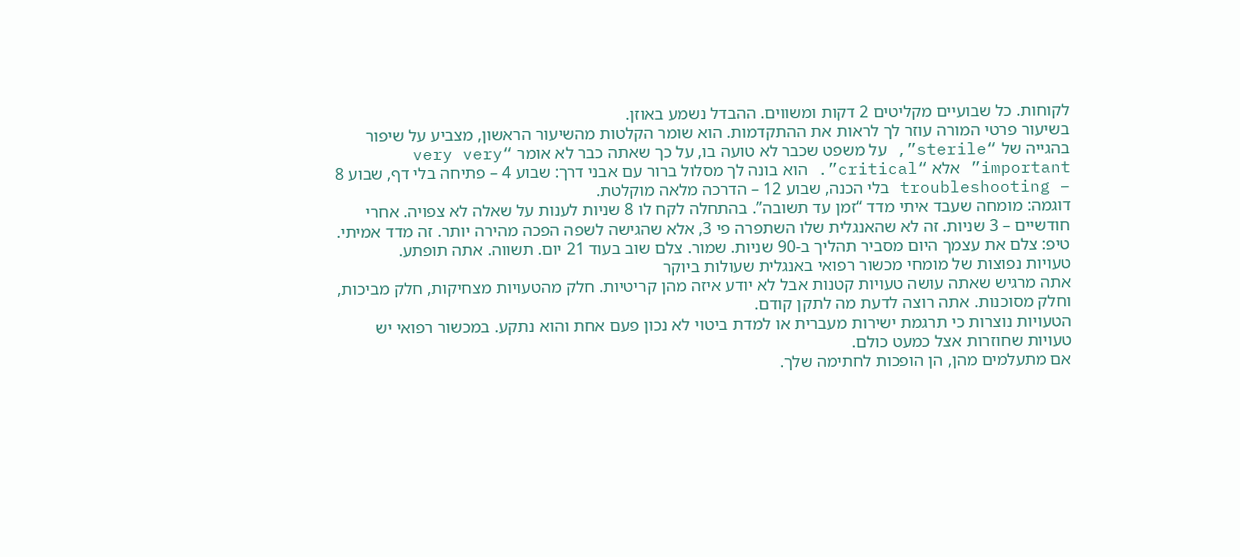לקוחות. כל שבועיים מקליטים 2 דקות ומשווים. ההבדל נשמע באוזן.
בשיעור פרטי המורה עוזר לך לראות את ההתקדמות. הוא שומר הקלטות מהשיעור הראשון, מצביע על שיפור בהגייה של “sterile”, על משפט שכבר לא טועה בו, על כך שאתה כבר לא אומר “very very important” אלא “critical”. הוא בונה לך מסלול ברור עם אבני דרך: שבוע 4 – פתיחה בלי דף, שבוע 8 – troubleshooting בלי הכנה, שבוע 12 – הדרכה מלאה מוקלטת.
דוגמה: מומחה שעבד איתי מדד “זמן עד תשובה”. בהתחלה לקח לו 8 שניות לענות על שאלה לא צפויה. אחרי חודשיים – 3 שניות. זה לא שהאנגלית שלו השתפרה פי 3, אלא שהגישה לשפה הפכה מהירה יותר. זה מדד אמיתי.
טיפ: צלם את עצמך היום מסביר תהליך ב-90 שניות. שמור. צלם שוב בעוד 21 יום. תשווה. אתה תופתע.
טעויות נפוצות של מומחי מכשור רפואי באנגלית שעולות ביוקר
אתה מרגיש שאתה עושה טעויות קטנות אבל לא יודע איזה מהן קריטיות. חלק מהטעויות מצחיקות, חלק מביכות, וחלק מסוכנות. אתה רוצה לדעת מה לתקן קודם.
הטעויות נוצרות כי תרגמת ישירות מעברית או למדת ביטוי לא נכון פעם אחת והוא נתקע. במכשור רפואי יש טעויות שחוזרות אצל כמעט כולם.
אם מתעלמים מהן, הן הופכות לחתימה שלך.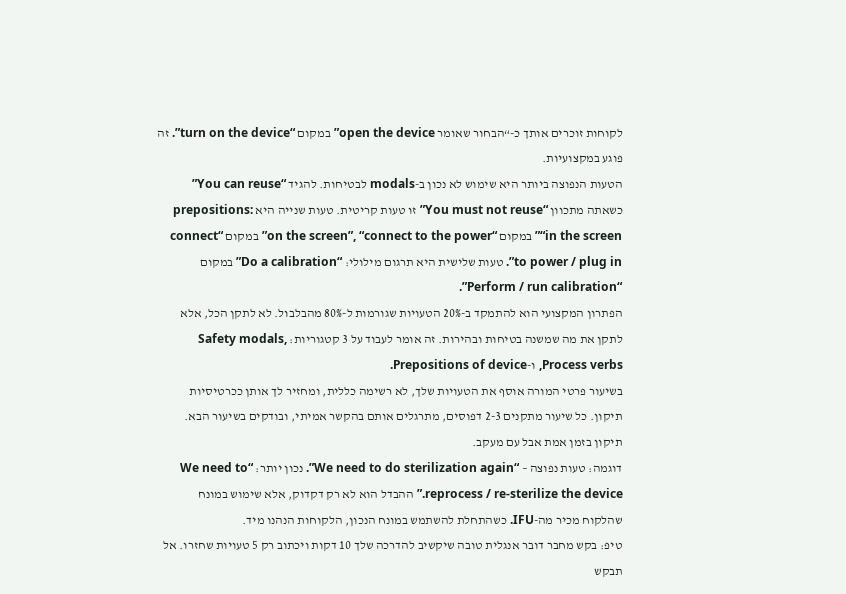לקוחות זוכרים אותך כ-“הבחור שאומר open the device” במקום “turn on the device”. זה פוגע במקצועיות.
הטעות הנפוצה ביותר היא שימוש לא נכון ב-modals לבטיחות. להגיד “You can reuse” כשאתה מתכוון “You must not reuse” זו טעות קריטית. טעות שנייה היא prepositions: “in the screen” במקום “on the screen”, “connect to the power” במקום “connect to power / plug in”. טעות שלישית היא תרגום מילולי: “Do a calibration” במקום “Perform / run calibration”.
הפתרון המקצועי הוא להתמקד ב-20% הטעויות שגורמות ל-80% מהבלבול. לא לתקן הכל, אלא לתקן את מה שמשנה בטיחות ובהירות. זה אומר לעבוד על 3 קטגוריות: Safety modals, Process verbs, ו-Prepositions of device.
בשיעור פרטי המורה אוסף את הטעויות שלך, לא רשימה כללית, ומחזיר לך אותן ככרטיסיות תיקון. כל שיעור מתקנים 2-3 דפוסים, מתרגלים אותם בהקשר אמיתי, ובודקים בשיעור הבא. תיקון בזמן אמת אבל עם מעקב.
דוגמה: טעות נפוצה – “We need to do sterilization again”. נכון יותר: “We need to reprocess / re-sterilize the device.” ההבדל הוא לא רק דקדוק, אלא שימוש במונח שהלקוח מכיר מה-IFU. כשהתחלת להשתמש במונח הנכון, הלקוחות הנהנו מיד.
טיפ: בקש מחבר דובר אנגלית טובה שיקשיב להדרכה שלך 10 דקות ויכתוב רק 5 טעויות שחזרו. אל תבקש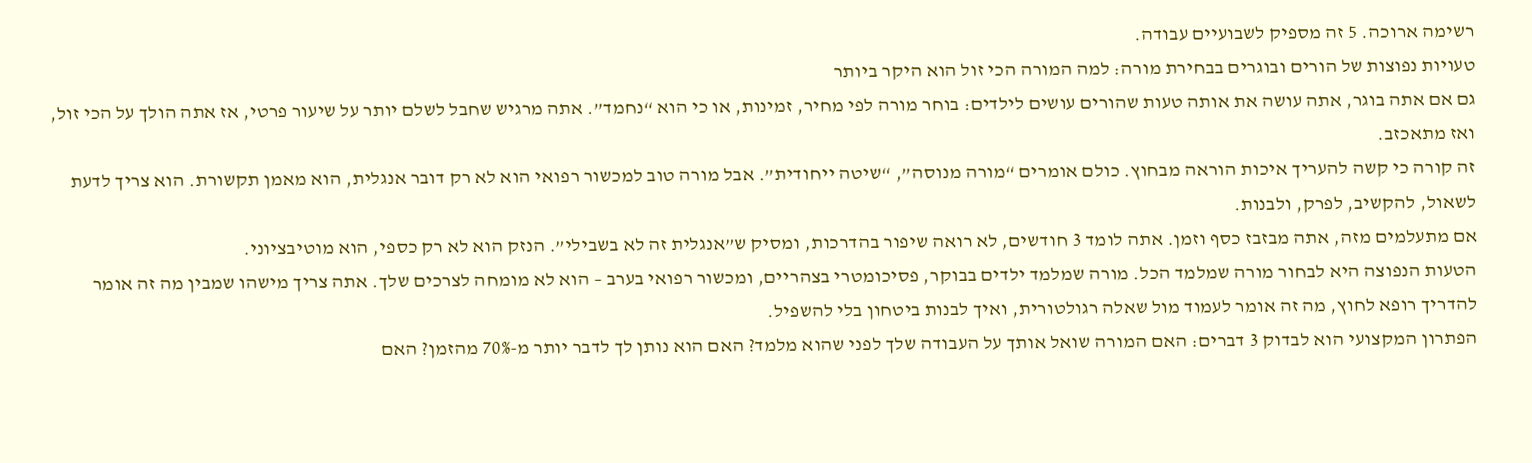רשימה ארוכה. 5 זה מספיק לשבועיים עבודה.
טעויות נפוצות של הורים ובוגרים בבחירת מורה: למה המורה הכי זול הוא היקר ביותר
גם אם אתה בוגר, אתה עושה את אותה טעות שהורים עושים לילדים: בוחר מורה לפי מחיר, זמינות, או כי הוא “נחמד”. אתה מרגיש שחבל לשלם יותר על שיעור פרטי, אז אתה הולך על הכי זול, ואז מתאכזב.
זה קורה כי קשה להעריך איכות הוראה מבחוץ. כולם אומרים “מורה מנוסה”, “שיטה ייחודית”. אבל מורה טוב למכשור רפואי הוא לא רק דובר אנגלית, הוא מאמן תקשורת. הוא צריך לדעת לשאול, להקשיב, לפרק, ולבנות.
אם מתעלמים מזה, אתה מבזבז כסף וזמן. אתה לומד 3 חודשים, לא רואה שיפור בהדרכות, ומסיק ש”אנגלית זה לא בשבילי”. הנזק הוא לא רק כספי, הוא מוטיבציוני.
הטעות הנפוצה היא לבחור מורה שמלמד הכל. מורה שמלמד ילדים בבוקר, פסיכומטרי בצהריים, ומכשור רפואי בערב – הוא לא מומחה לצרכים שלך. אתה צריך מישהו שמבין מה זה אומר להדריך רופא לחוץ, מה זה אומר לעמוד מול שאלה רגולטורית, ואיך לבנות ביטחון בלי להשפיל.
הפתרון המקצועי הוא לבדוק 3 דברים: האם המורה שואל אותך על העבודה שלך לפני שהוא מלמד? האם הוא נותן לך לדבר יותר מ-70% מהזמן? האם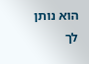הוא נותן לך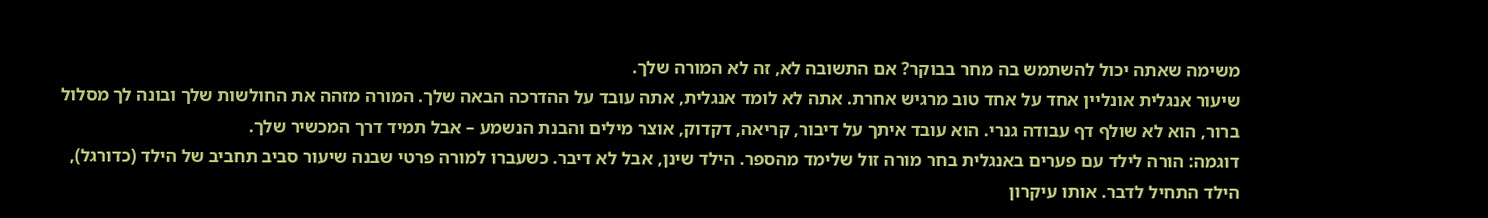משימה שאתה יכול להשתמש בה מחר בבוקר? אם התשובה לא, זה לא המורה שלך.
שיעור אנגלית אונליין אחד על אחד טוב מרגיש אחרת. אתה לא לומד אנגלית, אתה עובד על ההדרכה הבאה שלך. המורה מזהה את החולשות שלך ובונה לך מסלול ברור, הוא לא שולף דף עבודה גנרי. הוא עובד איתך על דיבור, קריאה, דקדוק, אוצר מילים והבנת הנשמע – אבל תמיד דרך המכשיר שלך.
דוגמה: הורה לילד עם פערים באנגלית בחר מורה זול שלימד מהספר. הילד שינן, אבל לא דיבר. כשעברו למורה פרטי שבנה שיעור סביב תחביב של הילד (כדורגל), הילד התחיל לדבר. אותו עיקרון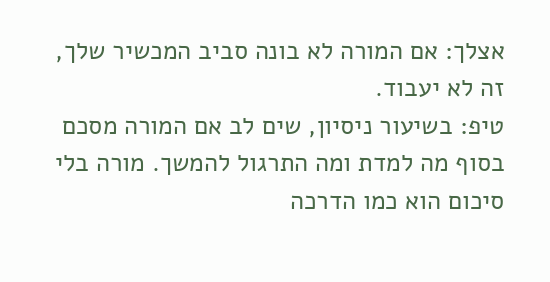אצלך: אם המורה לא בונה סביב המכשיר שלך, זה לא יעבוד.
טיפ: בשיעור ניסיון, שים לב אם המורה מסכם בסוף מה למדת ומה התרגול להמשך. מורה בלי סיכום הוא כמו הדרכה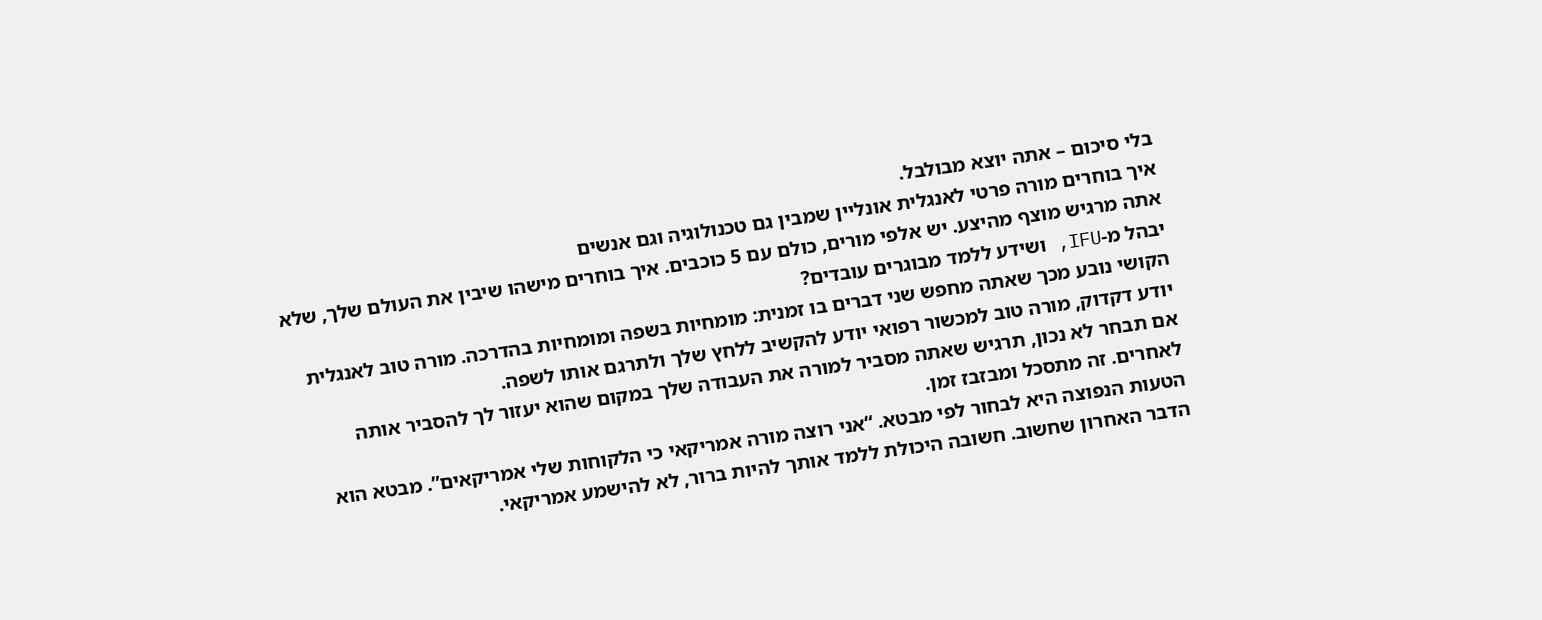בלי סיכום – אתה יוצא מבולבל.
איך בוחרים מורה פרטי לאנגלית אונליין שמבין גם טכנולוגיה וגם אנשים
אתה מרגיש מוצף מהיצע. יש אלפי מורים, כולם עם 5 כוכבים. איך בוחרים מישהו שיבין את העולם שלך, שלא יבהל מ-IFU, ושידע ללמד מבוגרים עובדים?
הקושי נובע מכך שאתה מחפש שני דברים בו זמנית: מומחיות בשפה ומומחיות בהדרכה. מורה טוב לאנגלית יודע דקדוק, מורה טוב למכשור רפואי יודע להקשיב ללחץ שלך ולתרגם אותו לשפה.
אם תבחר לא נכון, תרגיש שאתה מסביר למורה את העבודה שלך במקום שהוא יעזור לך להסביר אותה לאחרים. זה מתסכל ומבזבז זמן.
הטעות הנפוצה היא לבחור לפי מבטא. “אני רוצה מורה אמריקאי כי הלקוחות שלי אמריקאים”. מבטא הוא הדבר האחרון שחשוב. חשובה היכולת ללמד אותך להיות ברור, לא להישמע אמריקאי.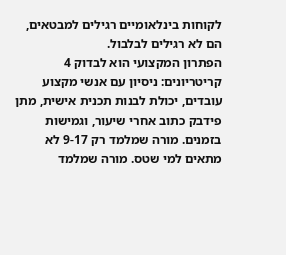לקוחות בינלאומיים רגילים למבטאים, הם לא רגילים לבלבול.
הפתרון המקצועי הוא לבדוק 4 קריטריונים: ניסיון עם אנשי מקצוע עובדים, יכולת לבנות תכנית אישית, מתן פידבק כתוב אחרי שיעור, וגמישות בזמנים. מורה שמלמד רק 9-17 לא מתאים למי שטס. מורה שמלמד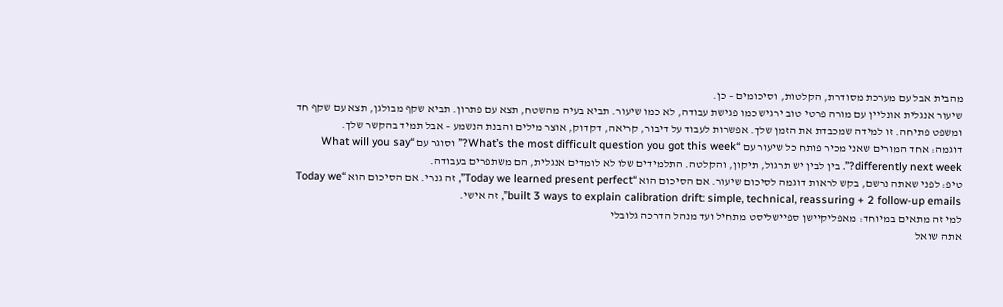מהבית אבל עם מערכת מסודרת, הקלטות, וסיכומים – כן.
שיעור אנגלית אונליין עם מורה פרטי טוב ירגיש כמו פגישת עבודה, לא כמו שיעור. תביא בעיה מהשטח, תצא עם פתרון. תביא שקף מבולגן, תצא עם שקף חד ומשפט פתיחה. זו למידה שמכבדת את הזמן שלך. אפשרות לעבוד על דיבור, קריאה, דקדוק, אוצר מילים והבנת הנשמע – אבל תמיד בהקשר שלך.
דוגמה: אחד המורים שאני מכיר פותח כל שיעור עם “What’s the most difficult question you got this week?” וסוגר עם “What will you say differently next week?”. בין לבין יש תרגול, תיקון, והקלטה. התלמידים שלו לא לומדים אנגלית, הם משתפרים בעבודה.
טיפ: לפני שאתה נרשם, בקש לראות דוגמה לסיכום שיעור. אם הסיכום הוא “Today we learned present perfect”, זה גנרי. אם הסיכום הוא “Today we built 3 ways to explain calibration drift: simple, technical, reassuring + 2 follow-up emails”, זה אישי.
למי זה מתאים במיוחד: מאפליקיישן ספיישליסט מתחיל ועד מנהל הדרכה גלובלי
אתה שואל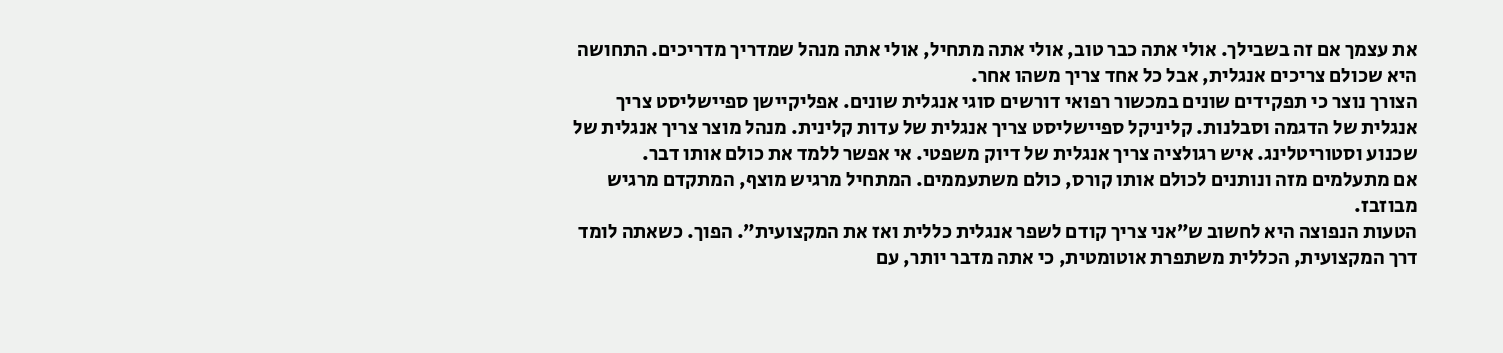את עצמך אם זה בשבילך. אולי אתה כבר טוב, אולי אתה מתחיל, אולי אתה מנהל שמדריך מדריכים. התחושה היא שכולם צריכים אנגלית, אבל כל אחד צריך משהו אחר.
הצורך נוצר כי תפקידים שונים במכשור רפואי דורשים סוגי אנגלית שונים. אפליקיישן ספיישליסט צריך אנגלית של הדגמה וסבלנות. קליניקל ספיישליסט צריך אנגלית של עדות קלינית. מנהל מוצר צריך אנגלית של שכנוע וסטוריטלינג. איש רגולציה צריך אנגלית של דיוק משפטי. אי אפשר ללמד את כולם אותו דבר.
אם מתעלמים מזה ונותנים לכולם אותו קורס, כולם משתעממים. המתחיל מרגיש מוצף, המתקדם מרגיש מבוזבז.
הטעות הנפוצה היא לחשוב ש”אני צריך קודם לשפר אנגלית כללית ואז את המקצועית”. הפוך. כשאתה לומד דרך המקצועית, הכללית משתפרת אוטומטית, כי אתה מדבר יותר, עם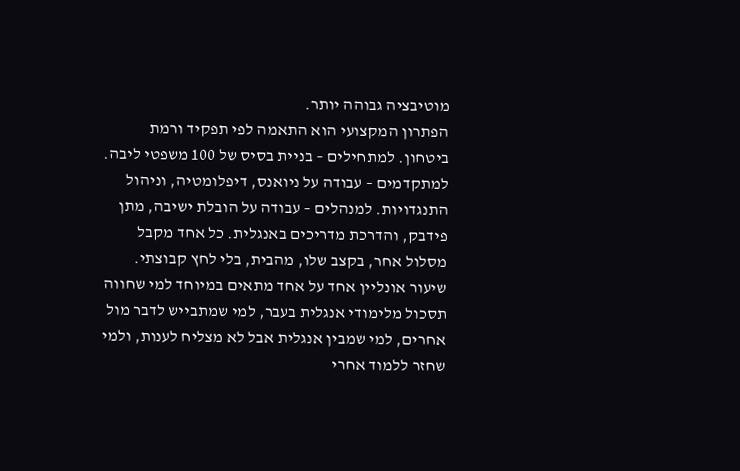מוטיבציה גבוהה יותר.
הפתרון המקצועי הוא התאמה לפי תפקיד ורמת ביטחון. למתחילים – בניית בסיס של 100 משפטי ליבה. למתקדמים – עבודה על ניואנס, דיפלומטיה, וניהול התנגדויות. למנהלים – עבודה על הובלת ישיבה, מתן פידבק, והדרכת מדריכים באנגלית. כל אחד מקבל מסלול אחר, בקצב שלו, מהבית, בלי לחץ קבוצתי.
שיעור אונליין אחד על אחד מתאים במיוחד למי שחווה תסכול מלימודי אנגלית בעבר, למי שמתבייש לדבר מול אחרים, למי שמבין אנגלית אבל לא מצליח לענות, ולמי שחזר ללמוד אחרי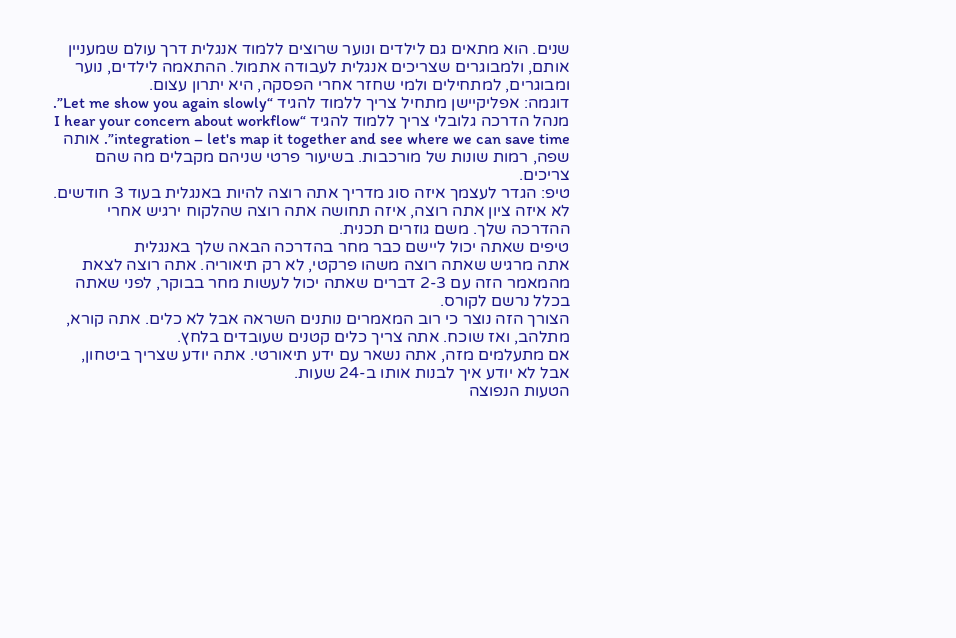שנים. הוא מתאים גם לילדים ונוער שרוצים ללמוד אנגלית דרך עולם שמעניין אותם, ולמבוגרים שצריכים אנגלית לעבודה אתמול. ההתאמה לילדים, נוער ומבוגרים, למתחילים ולמי שחזר אחרי הפסקה, היא יתרון עצום.
דוגמה: אפליקיישן מתחיל צריך ללמוד להגיד “Let me show you again slowly”. מנהל הדרכה גלובלי צריך ללמוד להגיד “I hear your concern about workflow integration – let's map it together and see where we can save time”. אותה שפה, רמות שונות של מורכבות. בשיעור פרטי שניהם מקבלים מה שהם צריכים.
טיפ: הגדר לעצמך איזה סוג מדריך אתה רוצה להיות באנגלית בעוד 3 חודשים. לא איזה ציון אתה רוצה, איזה תחושה אתה רוצה שהלקוח ירגיש אחרי ההדרכה שלך. משם גוזרים תכנית.
טיפים שאתה יכול ליישם כבר מחר בהדרכה הבאה שלך באנגלית
אתה מרגיש שאתה רוצה משהו פרקטי, לא רק תיאוריה. אתה רוצה לצאת מהמאמר הזה עם 2-3 דברים שאתה יכול לעשות מחר בבוקר, לפני שאתה בכלל נרשם לקורס.
הצורך הזה נוצר כי רוב המאמרים נותנים השראה אבל לא כלים. אתה קורא, מתלהב, ואז שוכח. אתה צריך כלים קטנים שעובדים בלחץ.
אם מתעלמים מזה, אתה נשאר עם ידע תיאורטי. אתה יודע שצריך ביטחון, אבל לא יודע איך לבנות אותו ב-24 שעות.
הטעות הנפוצה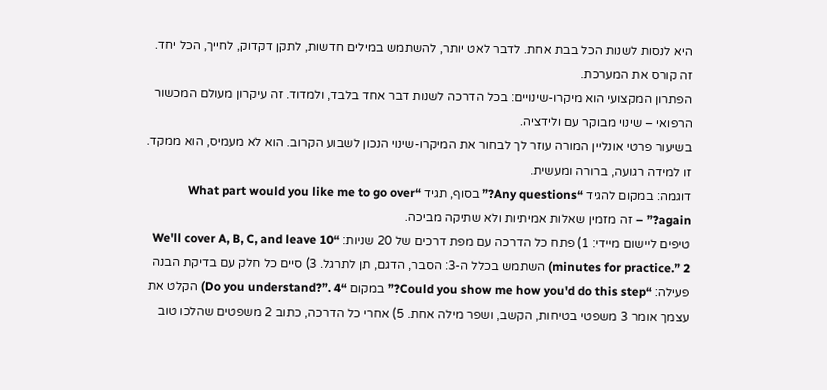היא לנסות לשנות הכל בבת אחת. לדבר לאט יותר, להשתמש במילים חדשות, לתקן דקדוק, לחייך, הכל יחד. זה קורס את המערכת.
הפתרון המקצועי הוא מיקרו-שינויים: בכל הדרכה לשנות דבר אחד בלבד, ולמדוד. זה עיקרון מעולם המכשור הרפואי – שינוי מבוקר עם ולידציה.
בשיעור פרטי אונליין המורה עוזר לך לבחור את המיקרו-שינוי הנכון לשבוע הקרוב. הוא לא מעמיס, הוא ממקד. זו למידה רגועה, ברורה ומעשית.
דוגמה: במקום להגיד “Any questions?” בסוף, תגיד “What part would you like me to go over again?” – זה מזמין שאלות אמיתיות ולא שתיקה מביכה.
טיפים ליישום מיידי: 1) פתח כל הדרכה עם מפת דרכים של 20 שניות: “We'll cover A, B, C, and leave 10 minutes for practice.” 2) השתמש בכלל ה-3: הסבר, הדגם, תן לתרגל. 3) סיים כל חלק עם בדיקת הבנה פעילה: “Could you show me how you'd do this step?” במקום “Do you understand?”. 4) הקלט את עצמך אומר 3 משפטי בטיחות, הקשב, ושפר מילה אחת. 5) אחרי כל הדרכה, כתוב 2 משפטים שהלכו טוב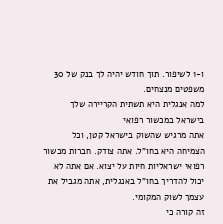ו-1 לשיפור. תוך חודש יהיה לך בנק של 30 משפטים מנצחים.
למה אנגלית היא תשתית הקריירה שלך בישראל במכשור רפואי
אתה מרגיש שהשוק בישראל קטן, וכל הצמיחה היא בחו"ל. אתה צודק. חברות מכשור רפואי ישראליות חיות על יצוא. אם אתה לא יכול להדריך בחו"ל באנגלית, אתה מגביל את עצמך לשוק המקומי.
זה קורה כי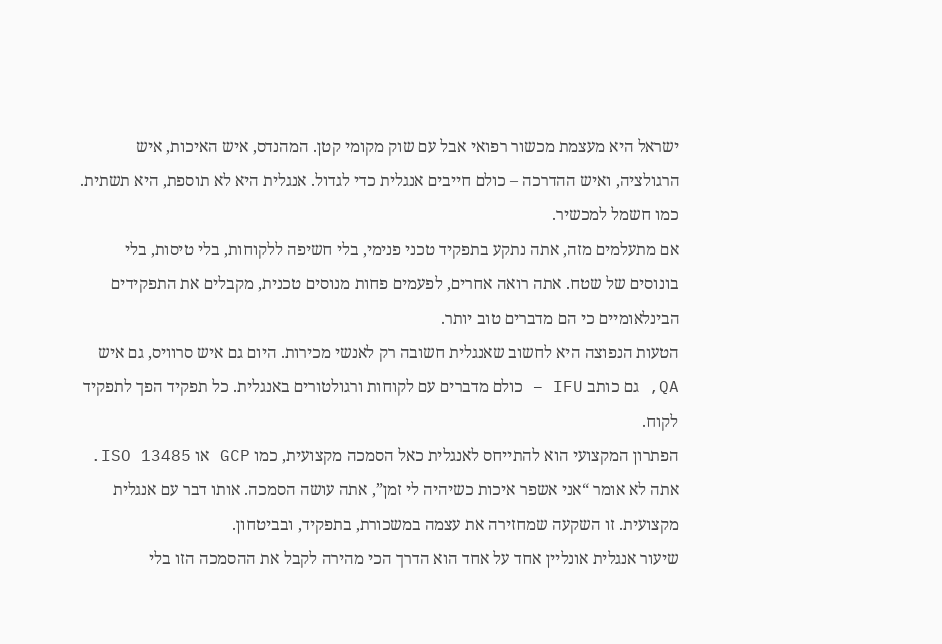ישראל היא מעצמת מכשור רפואי אבל עם שוק מקומי קטן. המהנדס, איש האיכות, איש הרגולציה, ואיש ההדרכה – כולם חייבים אנגלית כדי לגדול. אנגלית היא לא תוספת, היא תשתית. כמו חשמל למכשיר.
אם מתעלמים מזה, אתה נתקע בתפקיד טכני פנימי, בלי חשיפה ללקוחות, בלי טיסות, בלי בונוסים של שטח. אתה רואה אחרים, לפעמים פחות מנוסים טכנית, מקבלים את התפקידים הבינלאומיים כי הם מדברים טוב יותר.
הטעות הנפוצה היא לחשוב שאנגלית חשובה רק לאנשי מכירות. היום גם איש סרוויס, גם איש QA, גם כותב IFU – כולם מדברים עם לקוחות ורגולטורים באנגלית. כל תפקיד הפך לתפקיד לקוח.
הפתרון המקצועי הוא להתייחס לאנגלית כאל הסמכה מקצועית, כמו GCP או ISO 13485. אתה לא אומר “אני אשפר איכות כשיהיה לי זמן”, אתה עושה הסמכה. אותו דבר עם אנגלית מקצועית. זו השקעה שמחזירה את עצמה במשכורת, בתפקיד, ובביטחון.
שיעור אנגלית אונליין אחד על אחד הוא הדרך הכי מהירה לקבל את ההסמכה הזו בלי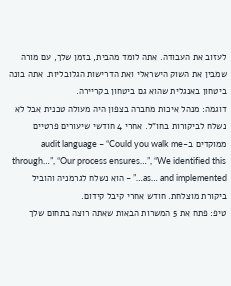לעזוב את העבודה. אתה לומד מהבית, בזמן שלך, עם מורה שמבין את השוק הישראלי ואת הדרישות הגלובליות. אתה בונה ביטחון באנגלית שהוא גם ביטחון בקריירה.
דוגמה: מנהל איכות מחברה בצפון היה מעולה טכנית אבל לא נשלח לביקורות בחו"ל. אחרי 4 חודשי שיעורים פרטיים ממוקדים ב-audit language – “Could you walk me through…”, “Our process ensures…”, “We identified this as… and implemented…” – הוא נשלח לגרמניה והוביל ביקורת מוצלחת. חודש אחרי קיבל קידום.
טיפ: פתח את 5 המשרות הבאות שאתה רוצה בתחום שלך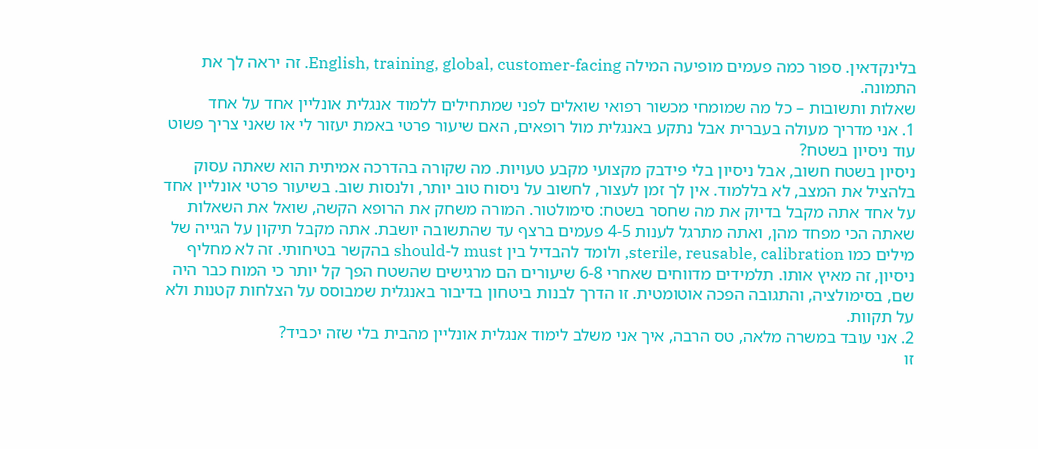בלינקדאין. ספור כמה פעמים מופיעה המילה English, training, global, customer-facing. זה יראה לך את התמונה.
שאלות ותשובות – כל מה שמומחי מכשור רפואי שואלים לפני שמתחילים ללמוד אנגלית אונליין אחד על אחד
1. אני מדריך מעולה בעברית אבל נתקע באנגלית מול רופאים, האם שיעור פרטי באמת יעזור לי או שאני צריך פשוט עוד ניסיון בשטח?
ניסיון בשטח חשוב, אבל ניסיון בלי פידבק מקצועי מקבע טעויות. מה שקורה בהדרכה אמיתית הוא שאתה עסוק בלהציל את המצב, לא בללמוד. אין לך זמן לעצור, לחשוב על ניסוח טוב יותר, ולנסות שוב. בשיעור פרטי אונליין אחד על אחד אתה מקבל בדיוק את מה שחסר בשטח: סימולטור. המורה משחק את הרופא הקשה, שואל את השאלות שאתה הכי מפחד מהן, ואתה מתרגל לענות 4-5 פעמים ברצף עד שהתשובה יושבת. אתה מקבל תיקון על הגייה של מילים כמו sterile, reusable, calibration, ולומד להבדיל בין must ל-should בהקשר בטיחותי. זה לא מחליף ניסיון, זה מאיץ אותו. תלמידים מדווחים שאחרי 6-8 שיעורים הם מרגישים שהשטח הפך קל יותר כי המוח כבר היה שם, בסימולציה, והתגובה הפכה אוטומטית. זו הדרך לבנות ביטחון בדיבור באנגלית שמבוסס על הצלחות קטנות ולא על תקוות.
2. אני עובד במשרה מלאה, טס הרבה, איך אני משלב לימוד אנגלית אונליין מהבית בלי שזה יכביד?
זו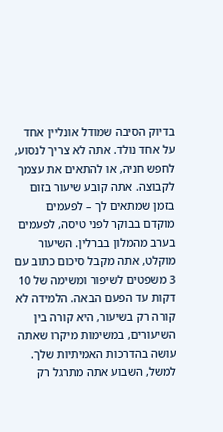בדיוק הסיבה שמודל אונליין אחד על אחד נולד. אתה לא צריך לנסוע, לחפש חניה, או להתאים את עצמך לקבוצה. אתה קובע שיעור בזום בזמן שמתאים לך – לפעמים מוקדם בבוקר לפני טיסה, לפעמים בערב מהמלון בברלין. השיעור מוקלט, אתה מקבל סיכום כתוב עם 3 משפטים לשיפור ומשימה של 10 דקות עד הפעם הבאה. הלמידה לא קורה רק בשיעור, היא קורה בין השיעורים, במשימות מיקרו שאתה עושה בהדרכות האמיתיות שלך. למשל, השבוע אתה מתרגל רק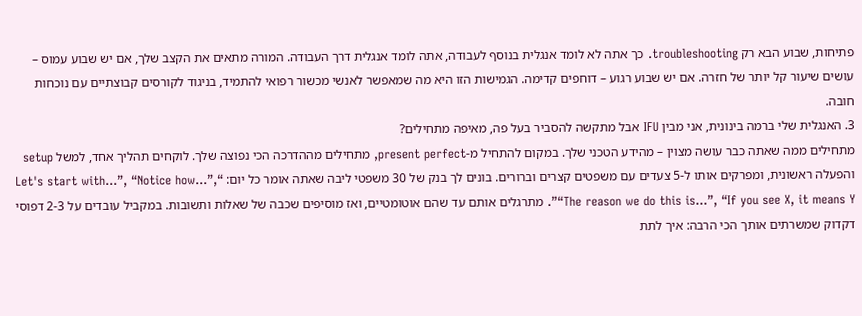פתיחות, שבוע הבא רק troubleshooting. כך אתה לא לומד אנגלית בנוסף לעבודה, אתה לומד אנגלית דרך העבודה. המורה מתאים את הקצב שלך, אם יש שבוע עמוס – עושים שיעור קל יותר של חזרה. אם יש שבוע רגוע – דוחפים קדימה. הגמישות הזו היא מה שמאפשר לאנשי מכשור רפואי להתמיד, בניגוד לקורסים קבוצתיים עם נוכחות חובה.
3. האנגלית שלי ברמה בינונית, אני מבין IFU אבל מתקשה להסביר בעל פה, מאיפה מתחילים?
מתחילים ממה שאתה כבר עושה מצוין – מהידע הטכני שלך. במקום להתחיל מ-present perfect, מתחילים מההדרכה הכי נפוצה שלך. לוקחים תהליך אחד, למשל setup והפעלה ראשונית, ומפרקים אותו ל-5 צעדים עם משפטים קצרים וברורים. בונים לך בנק של 30 משפטי ליבה שאתה אומר כל יום: “Let's start with…”, “Notice how…”, “The reason we do this is…”, “If you see X, it means Y”. מתרגלים אותם עד שהם אוטומטיים, ואז מוסיפים שכבה של שאלות ותשובות. במקביל עובדים על 2-3 דפוסי דקדוק שמשרתים אותך הכי הרבה: איך לתת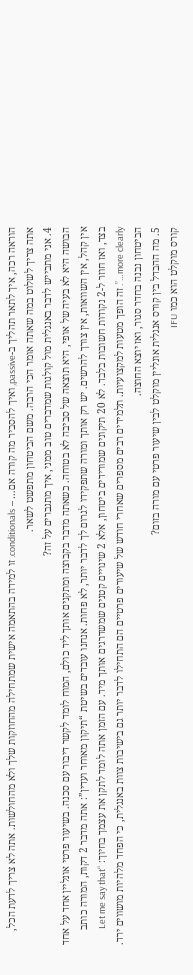הוראה רכה, איך לתאר תהליך ב-passive, ואיך להסביר מה קורה אם… – conditionals. זו למידה בהתאמה אישית שמתחילה מהחוזקות שלך ולא מהחולשות. אתה לא צריך לדעת הכל, אתה צריך לשלוט במה שאתה אומר הכי הרבה. משם הביטחון מתפשט לשאר.
4. אני מתבייש לדבר באנגלית מול קולגות שמדברים טוב ממני, איך מתגברים על זה?
הבושה היא לא בעיה של אופי, היא תוצאה של סביבה לא בטוחה. כשאתה מדבר בקבוצה ומתקנים אותך ליד כולם, המוח לומד לקשר דיבור עם סכנה. בשיעור פרטי אונליין אחד על אחד אין קהל, אין השוואות, אין צורך להרשים. יש רק אותך ומורה שתפקידו לגרום לך לדבר יותר, לא פחות. אנחנו עובדים בשיטת “תיקון מאוחר ועדין”: אתה מדבר 2 דקות, המורה כותב בצד, ואז חוזר ל-2 נקודות חשובות בלבד. לא 20 תיקונים שמורידים ביטחון, אלא 2 שינויים קטנים שמשדרגים אותך מיד. עם הזמן אתה לומד לתקן את עצמך בחיוך: “Let me say that more clearly…”. זה הופך מטעות למקצועיות. תלמידים רבים מספרים שאחרי חודש של שיעורים פרטיים הם התחילו לדבר יותר גם בישיבות צוות באנגלית, כי הפחד מלהיות מושווים ירד. הביטחון נבנה בחדר סגור, ואז יוצא החוצה.
5. מה ההבדל בין קורס אנגלית אונליין מוקלט לבין שיעור פרטי עם מורה בזום?
קורס מוקלט הוא כמו IFU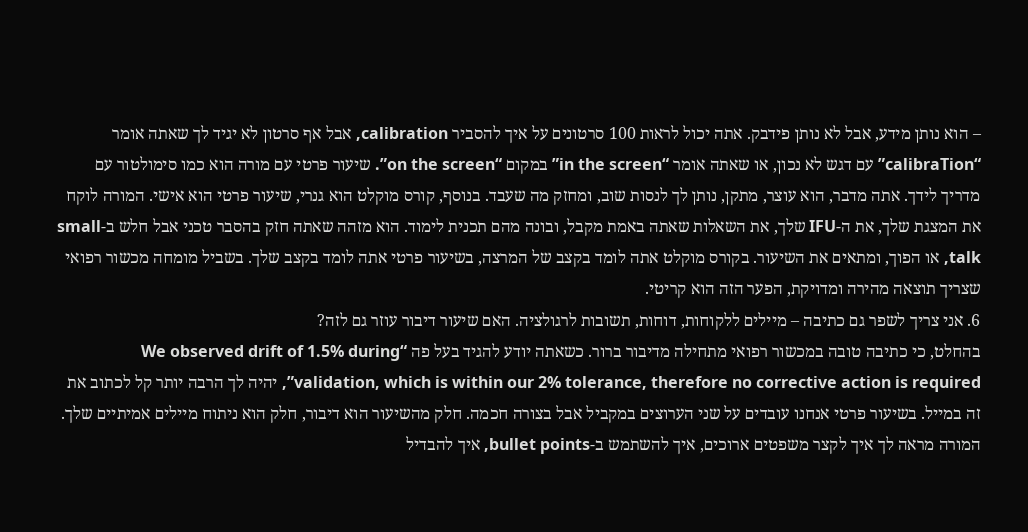– הוא נותן מידע, אבל לא נותן פידבק. אתה יכול לראות 100 סרטונים על איך להסביר calibration, אבל אף סרטון לא יגיד לך שאתה אומר “calibraTion” עם דגש לא נכון, או שאתה אומר “in the screen” במקום “on the screen”. שיעור פרטי עם מורה הוא כמו סימולטור עם מדריך לידך. אתה מדבר, הוא עוצר, מתקן, נותן לך לנסות שוב, ומחזק מה שעבד. בנוסף, קורס מוקלט הוא גנרי, שיעור פרטי הוא אישי. המורה לוקח את המצגת שלך, את ה-IFU שלך, את השאלות שאתה באמת מקבל, ובונה מהם תכנית לימוד. הוא מזהה שאתה חזק בהסבר טכני אבל חלש ב-small talk, או הפוך, ומתאים את השיעור. בקורס מוקלט אתה לומד בקצב של המרצה, בשיעור פרטי אתה לומד בקצב שלך. בשביל מומחה מכשור רפואי שצריך תוצאה מהירה ומדויקת, הפער הזה הוא קריטי.
6. אני צריך לשפר גם כתיבה – מיילים ללקוחות, דוחות, תשובות לרגולציה. האם שיעור דיבור עוזר גם לזה?
בהחלט, כי כתיבה טובה במכשור רפואי מתחילה מדיבור ברור. כשאתה יודע להגיד בעל פה “We observed drift of 1.5% during validation, which is within our 2% tolerance, therefore no corrective action is required”, יהיה לך הרבה יותר קל לכתוב את זה במייל. בשיעור פרטי אנחנו עובדים על שני הערוצים במקביל אבל בצורה חכמה. חלק מהשיעור הוא דיבור, חלק הוא ניתוח מיילים אמיתיים שלך. המורה מראה לך איך לקצר משפטים ארוכים, איך להשתמש ב-bullet points, איך להבדיל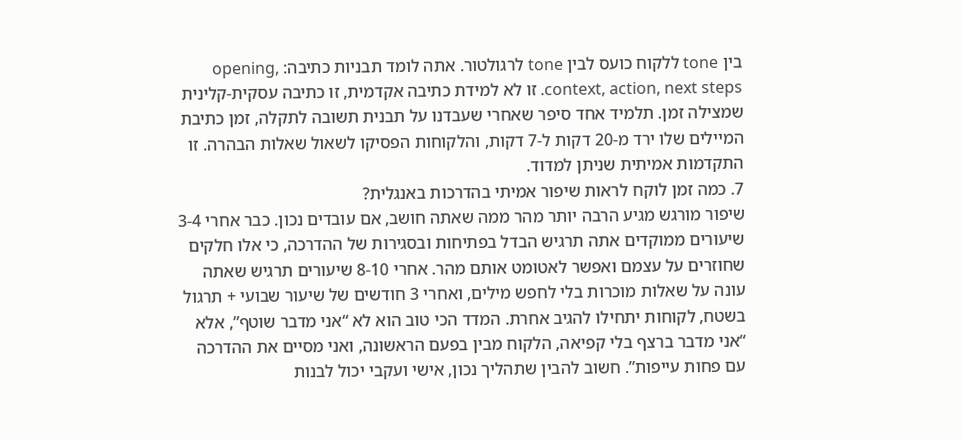בין tone ללקוח כועס לבין tone לרגולטור. אתה לומד תבניות כתיבה: opening, context, action, next steps. זו לא למידת כתיבה אקדמית, זו כתיבה עסקית-קלינית שמצילה זמן. תלמיד אחד סיפר שאחרי שעבדנו על תבנית תשובה לתקלה, זמן כתיבת המיילים שלו ירד מ-20 דקות ל-7 דקות, והלקוחות הפסיקו לשאול שאלות הבהרה. זו התקדמות אמיתית שניתן למדוד.
7. כמה זמן לוקח לראות שיפור אמיתי בהדרכות באנגלית?
שיפור מורגש מגיע הרבה יותר מהר ממה שאתה חושב, אם עובדים נכון. כבר אחרי 3-4 שיעורים ממוקדים אתה תרגיש הבדל בפתיחות ובסגירות של ההדרכה, כי אלו חלקים שחוזרים על עצמם ואפשר לאטומט אותם מהר. אחרי 8-10 שיעורים תרגיש שאתה עונה על שאלות מוכרות בלי לחפש מילים, ואחרי 3 חודשים של שיעור שבועי + תרגול בשטח, לקוחות יתחילו להגיב אחרת. המדד הכי טוב הוא לא “אני מדבר שוטף”, אלא “אני מדבר ברצף בלי קפיאה, הלקוח מבין בפעם הראשונה, ואני מסיים את ההדרכה עם פחות עייפות”. חשוב להבין שתהליך נכון, אישי ועקבי יכול לבנות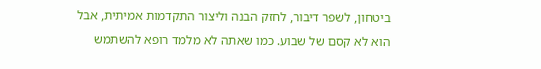ביטחון, לשפר דיבור, לחזק הבנה וליצור התקדמות אמיתית, אבל הוא לא קסם של שבוע. כמו שאתה לא מלמד רופא להשתמש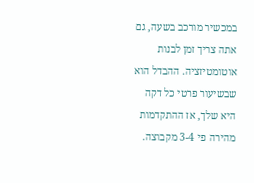במכשיר מורכב בשעה, גם אתה צריך זמן לבנות אוטומטיזציה. ההבדל הוא שבשיעור פרטי כל דקה היא שלך, אז ההתקדמות מהירה פי 3-4 מקבוצה.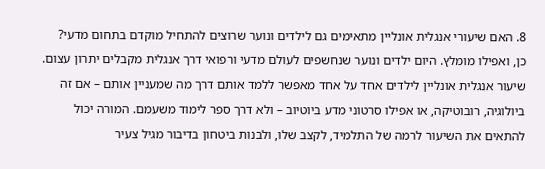8. האם שיעורי אנגלית אונליין מתאימים גם לילדים ונוער שרוצים להתחיל מוקדם בתחום מדעי?
כן, ואפילו מומלץ. היום ילדים ונוער שנחשפים לעולם מדעי ורפואי דרך אנגלית מקבלים יתרון עצום. שיעור אנגלית אונליין לילדים אחד על אחד מאפשר ללמד אותם דרך מה שמעניין אותם – אם זה ביולוגיה, רובוטיקה, או אפילו סרטוני מדע ביוטיוב – ולא דרך ספר לימוד משעמם. המורה יכול להתאים את השיעור לרמה של התלמיד, לקצב שלו, ולבנות ביטחון בדיבור מגיל צעיר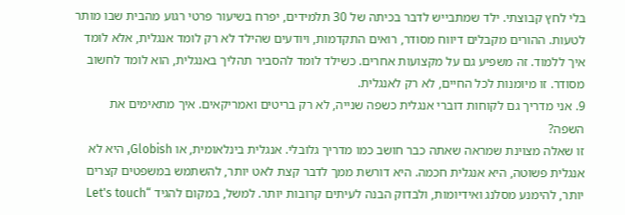בלי לחץ קבוצתי. ילד שמתבייש לדבר בכיתה של 30 תלמידים, יפרח בשיעור פרטי רגוע מהבית שבו מותר לטעות. ההורים מקבלים דיווח מסודר, רואים התקדמות, ויודעים שהילד לא רק לומד אנגלית, אלא לומד איך ללמוד. זה משפיע גם על מקצועות אחרים. כשילד לומד להסביר תהליך באנגלית, הוא לומד לחשוב מסודר. זו מיומנות לכל החיים, לא רק לאנגלית.
9. אני מדריך גם לקוחות דוברי אנגלית כשפה שנייה, לא רק בריטים ואמריקאים. איך מתאימים את השפה?
זו שאלה מצוינת שמראה שאתה כבר חושב כמו מדריך גלובלי. אנגלית בינלאומית, או Globish, היא לא אנגלית פשוטה, היא אנגלית חכמה. היא דורשת ממך לדבר קצת לאט יותר, להשתמש במשפטים קצרים יותר, להימנע מסלנג ואידיומות, ולבדוק הבנה לעיתים קרובות יותר. למשל, במקום להגיד “Let's touch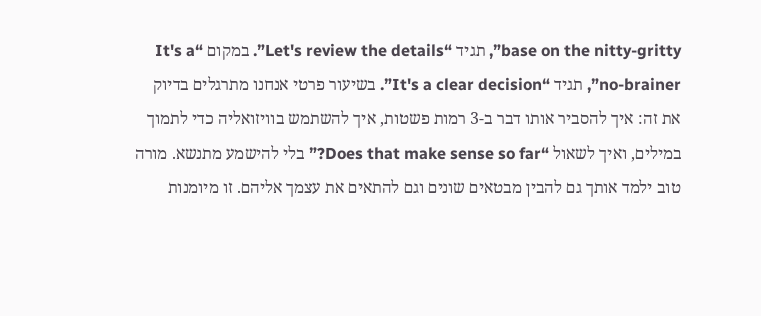base on the nitty-gritty”, תגיד “Let's review the details”. במקום “It's a no-brainer”, תגיד “It's a clear decision”. בשיעור פרטי אנחנו מתרגלים בדיוק את זה: איך להסביר אותו דבר ב-3 רמות פשטות, איך להשתמש בוויזואליה כדי לתמוך במילים, ואיך לשאול “Does that make sense so far?” בלי להישמע מתנשא. מורה טוב ילמד אותך גם להבין מבטאים שונים וגם להתאים את עצמך אליהם. זו מיומנות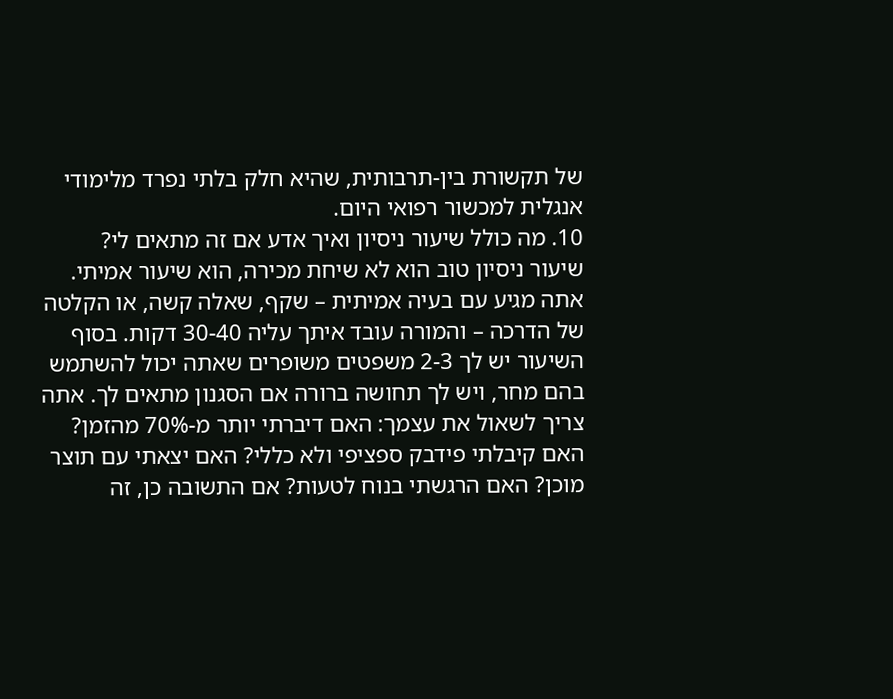של תקשורת בין-תרבותית, שהיא חלק בלתי נפרד מלימודי אנגלית למכשור רפואי היום.
10. מה כולל שיעור ניסיון ואיך אדע אם זה מתאים לי?
שיעור ניסיון טוב הוא לא שיחת מכירה, הוא שיעור אמיתי. אתה מגיע עם בעיה אמיתית – שקף, שאלה קשה, או הקלטה של הדרכה – והמורה עובד איתך עליה 30-40 דקות. בסוף השיעור יש לך 2-3 משפטים משופרים שאתה יכול להשתמש בהם מחר, ויש לך תחושה ברורה אם הסגנון מתאים לך. אתה צריך לשאול את עצמך: האם דיברתי יותר מ-70% מהזמן? האם קיבלתי פידבק ספציפי ולא כללי? האם יצאתי עם תוצר מוכן? האם הרגשתי בנוח לטעות? אם התשובה כן, זה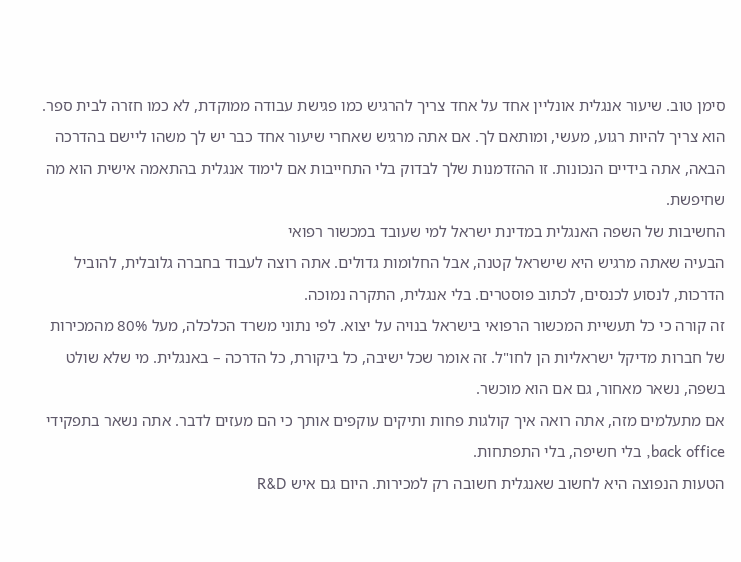סימן טוב. שיעור אנגלית אונליין אחד על אחד צריך להרגיש כמו פגישת עבודה ממוקדת, לא כמו חזרה לבית ספר. הוא צריך להיות רגוע, מעשי, ומותאם לך. אם אתה מרגיש שאחרי שיעור אחד כבר יש לך משהו ליישם בהדרכה הבאה, אתה בידיים הנכונות. זו ההזדמנות שלך לבדוק בלי התחייבות אם לימוד אנגלית בהתאמה אישית הוא מה שחיפשת.
החשיבות של השפה האנגלית במדינת ישראל למי שעובד במכשור רפואי
הבעיה שאתה מרגיש היא שישראל קטנה, אבל החלומות גדולים. אתה רוצה לעבוד בחברה גלובלית, להוביל הדרכות, לנסוע לכנסים, לכתוב פוסטרים. בלי אנגלית, התקרה נמוכה.
זה קורה כי כל תעשיית המכשור הרפואי בישראל בנויה על יצוא. לפי נתוני משרד הכלכלה, מעל 80% מהמכירות של חברות מדיקל ישראליות הן לחו"ל. זה אומר שכל ישיבה, כל ביקורת, כל הדרכה – באנגלית. מי שלא שולט בשפה, נשאר מאחור, גם אם הוא מוכשר.
אם מתעלמים מזה, אתה רואה איך קולגות פחות ותיקים עוקפים אותך כי הם מעזים לדבר. אתה נשאר בתפקידי back office, בלי חשיפה, בלי התפתחות.
הטעות הנפוצה היא לחשוב שאנגלית חשובה רק למכירות. היום גם איש R&D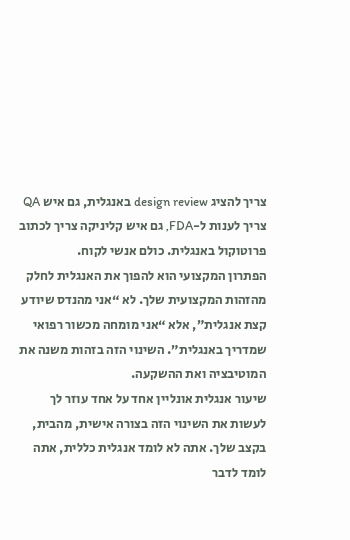צריך להציג design review באנגלית, גם איש QA צריך לענות ל-FDA, גם איש קליניקה צריך לכתוב פרוטוקול באנגלית. כולם אנשי לקוח.
הפתרון המקצועי הוא להפוך את האנגלית לחלק מהזהות המקצועית שלך. לא “אני מהנדס שיודע קצת אנגלית”, אלא “אני מומחה מכשור רפואי שמדריך באנגלית”. השינוי הזה בזהות משנה את המוטיבציה ואת ההשקעה.
שיעור אנגלית אונליין אחד על אחד עוזר לך לעשות את השינוי הזה בצורה אישית, מהבית, בקצב שלך. אתה לא לומד אנגלית כללית, אתה לומד לדבר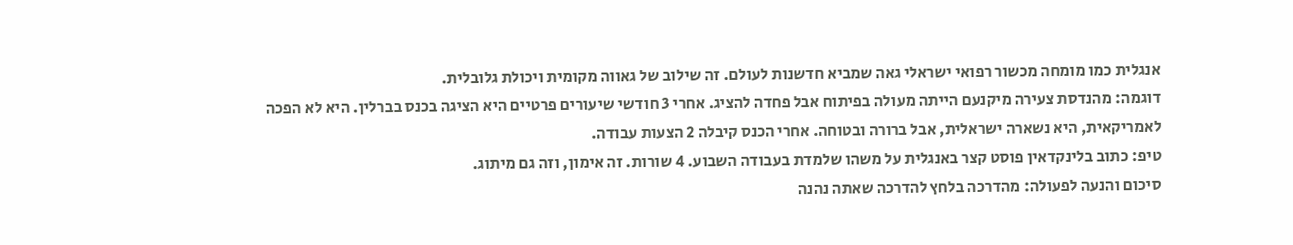אנגלית כמו מומחה מכשור רפואי ישראלי גאה שמביא חדשנות לעולם. זה שילוב של גאווה מקומית ויכולת גלובלית.
דוגמה: מהנדסת צעירה מיקנעם הייתה מעולה בפיתוח אבל פחדה להציג. אחרי 3 חודשי שיעורים פרטיים היא הציגה בכנס בברלין. היא לא הפכה לאמריקאית, היא נשארה ישראלית, אבל ברורה ובטוחה. אחרי הכנס קיבלה 2 הצעות עבודה.
טיפ: כתוב בלינקדאין פוסט קצר באנגלית על משהו שלמדת בעבודה השבוע. 4 שורות. זה אימון, וזה גם מיתוג.
סיכום והנעה לפעולה: מהדרכה בלחץ להדרכה שאתה נהנה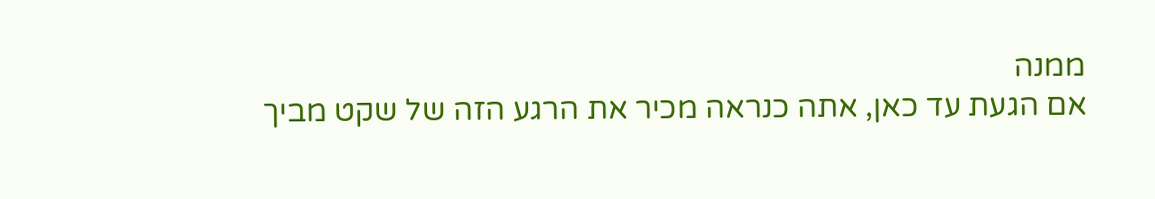ממנה
אם הגעת עד כאן, אתה כנראה מכיר את הרגע הזה של שקט מביך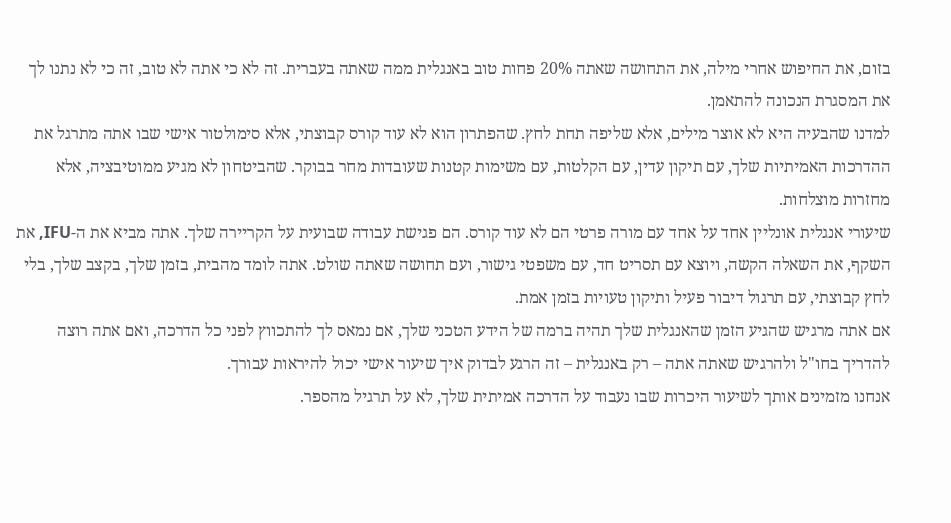בזום, את החיפוש אחרי מילה, את התחושה שאתה 20% פחות טוב באנגלית ממה שאתה בעברית. זה לא כי אתה לא טוב, זה כי לא נתנו לך את המסגרת הנכונה להתאמן.
למדנו שהבעיה היא לא אוצר מילים, אלא שליפה תחת לחץ. שהפתרון הוא לא עוד קורס קבוצתי, אלא סימולטור אישי שבו אתה מתרגל את ההדרכות האמיתיות שלך, עם תיקון עדין, עם הקלטות, עם משימות קטנות שעובדות מחר בבוקר. שהביטחון לא מגיע ממוטיבציה, אלא מחזרות מוצלחות.
שיעורי אנגלית אונליין אחד על אחד עם מורה פרטי הם לא עוד קורס. הם פגישת עבודה שבועית על הקריירה שלך. אתה מביא את ה-IFU, את השקף, את השאלה הקשה, ויוצא עם תסריט חד, עם משפטי גישור, ועם תחושה שאתה שולט. אתה לומד מהבית, בזמן שלך, בקצב שלך, בלי לחץ קבוצתי, עם תרגול דיבור פעיל ותיקון טעויות בזמן אמת.
אם אתה מרגיש שהגיע הזמן שהאנגלית שלך תהיה ברמה של הידע הטכני שלך, אם נמאס לך להתכווץ לפני כל הדרכה, ואם אתה רוצה להדריך בחו"ל ולהרגיש שאתה אתה – רק באנגלית – זה הרגע לבדוק איך שיעור אישי יכול להיראות עבורך.
אנחנו מזמינים אותך לשיעור היכרות שבו נעבוד על הדרכה אמיתית שלך, לא על תרגיל מהספר.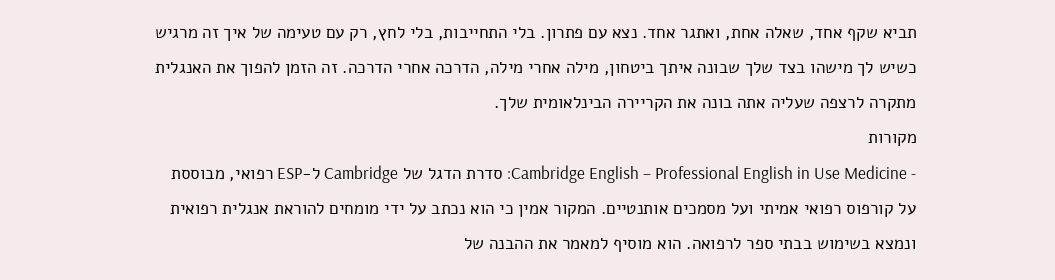תביא שקף אחד, שאלה אחת, ואתגר אחד. נצא עם פתרון. בלי התחייבות, בלי לחץ, רק עם טעימה של איך זה מרגיש כשיש לך מישהו בצד שלך שבונה איתך ביטחון, מילה אחרי מילה, הדרכה אחרי הדרכה. זה הזמן להפוך את האנגלית מתקרה לרצפה שעליה אתה בונה את הקריירה הבינלאומית שלך.
מקורות
- Cambridge English – Professional English in Use Medicine: סדרת הדגל של Cambridge ל-ESP רפואי, מבוססת על קורפוס רפואי אמיתי ועל מסמכים אותנטיים. המקור אמין כי הוא נכתב על ידי מומחים להוראת אנגלית רפואית ונמצא בשימוש בבתי ספר לרפואה. הוא מוסיף למאמר את ההבנה של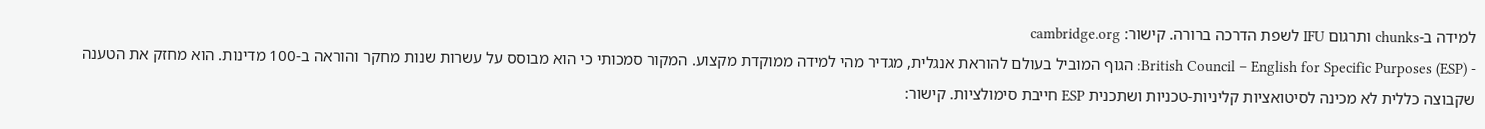למידה ב-chunks ותרגום IFU לשפת הדרכה ברורה. קישור: cambridge.org
- British Council – English for Specific Purposes (ESP): הגוף המוביל בעולם להוראת אנגלית, מגדיר מהי למידה ממוקדת מקצוע. המקור סמכותי כי הוא מבוסס על עשרות שנות מחקר והוראה ב-100 מדינות. הוא מחזק את הטענה שקבוצה כללית לא מכינה לסיטואציות קליניות-טכניות ושתכנית ESP חייבת סימולציות. קישור: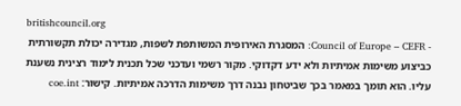britishcouncil.org
- Council of Europe – CEFR: המסגרת האירופית המשותפת לשפות, מגדירה יכולת תקשורתית כביצוע משימות אמיתיות ולא ידע דקדוקי. מקור רשמי ועדכני שכל תכנית לימוד רצינית נשענת עליו. הוא תומך במאמר בכך שביטחון נבנה דרך משימות הדרכה אמיתיות. קישור: coe.int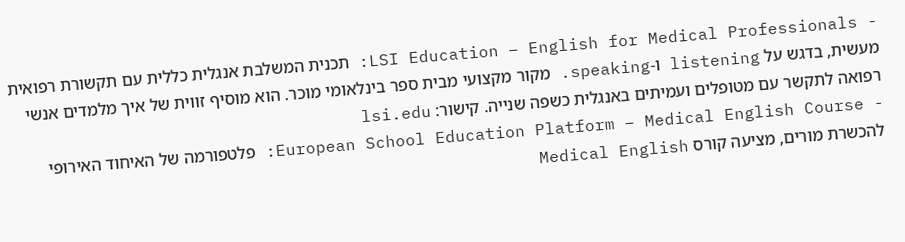- LSI Education – English for Medical Professionals: תכנית המשלבת אנגלית כללית עם תקשורת רפואית מעשית, בדגש על listening ו-speaking. מקור מקצועי מבית ספר בינלאומי מוכר. הוא מוסיף זווית של איך מלמדים אנשי רפואה לתקשר עם מטופלים ועמיתים באנגלית כשפה שנייה. קישור: lsi.edu
- European School Education Platform – Medical English Course: פלטפורמה של האיחוד האירופי להכשרת מורים, מציעה קורס Medical English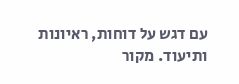עם דגש על דוחות, ראיונות ותיעוד. מקור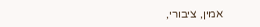אמין, ציבורי,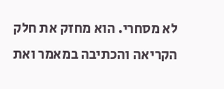לא מסחרי. הוא מחזק את חלק הקריאה והכתיבה במאמר ואת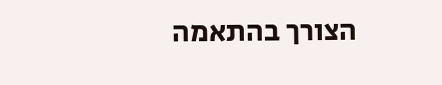הצורך בהתאמה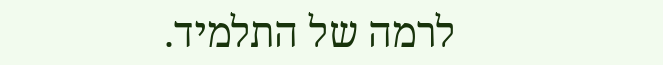לרמה של התלמיד.